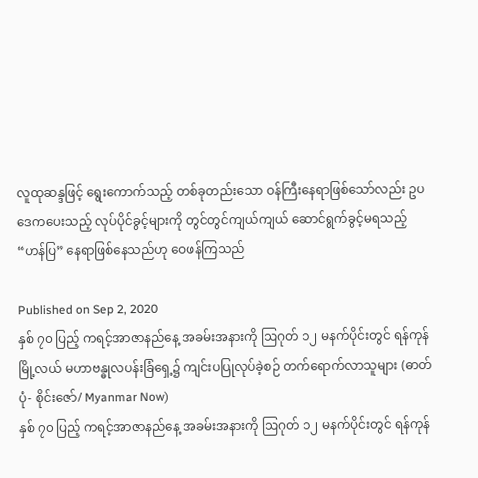လူထုဆန္ဒဖြင့် ရွေးကောက်သည့် တစ်ခုတည်းသော ဝန်ကြီးနေရာဖြစ်သော်လည်း ဥပဒေကပေးသည့် လုပ်ပိုင်ခွင့်များကို တွင်တွင်ကျယ်ကျယ် ဆောင်ရွက်ခွင့်မရသည့် “ဟန်ပြ” နေရာဖြစ်နေသည်ဟု ဝေဖန်ကြသည်

Published on Sep 2, 2020
နှစ် ၇၀ ပြည့် ကရင့်အာဇာနည်နေ့ အခမ်းအနားကို ဩဂုတ် ၁၂ မနက်ပိုင်းတွင် ရန်ကုန်မြို့လယ် မဟာဗန္ဓုလပန်းခြံရှေ့၌ ကျင်းပပြုလုပ်ခဲ့စဉ် တက်ရောက်လာသူများ (ဓာတ်ပုံ- စိုင်းဇော်/ Myanmar Now)
နှစ် ၇၀ ပြည့် ကရင့်အာဇာနည်နေ့ အခမ်းအနားကို ဩဂုတ် ၁၂ မနက်ပိုင်းတွင် ရန်ကုန်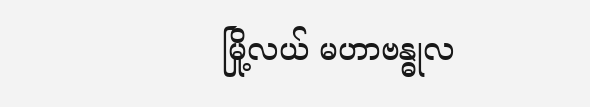မြို့လယ် မဟာဗန္ဓုလ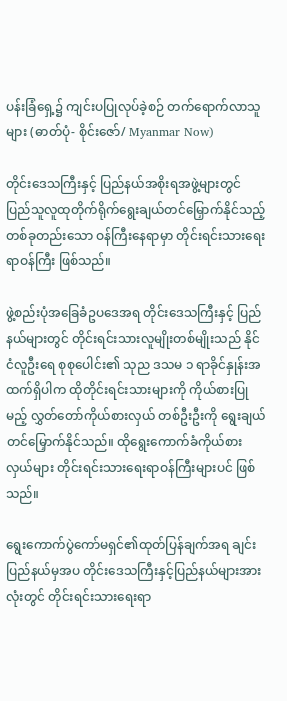ပန်းခြံရှေ့၌ ကျင်းပပြုလုပ်ခဲ့စဉ် တက်ရောက်လာသူများ (ဓာတ်ပုံ- စိုင်းဇော်/ Myanmar Now)

တိုင်းဒေသကြီးနှင့် ပြည်နယ်အစိုးရအဖွဲ့များတွင်  ပြည်သူလူထုတိုက်ရိုက်ရွေးချယ်တင်မြှောက်နိုင်သည့် တစ်ခုတည်းသော ဝန်ကြီးနေရာမှာ တိုင်းရင်းသားရေးရာဝန်ကြီး ဖြစ်သည်။

ဖွဲ့စည်းပုံအခြေခံဥပဒေအရ တိုင်းဒေသကြီးနှင့် ပြည်နယ်များတွင် တိုင်းရင်းသားလူမျိုးတစ်မျိုးသည် နိုင်ငံလူဦးရေ စုစုပေါင်း၏ သုည ဒသမ ၁ ရာခိုင်နှုန်းအထက်ရှိပါက ထိုတိုင်းရင်းသားများကို ကိုယ်စားပြုမည့် လွှတ်တော်ကိုယ်စားလှယ် တစ်ဦးဦးကို ရွေးချယ်တင်မြှောက်နိုင်သည်။ ထိုရွေးကောက်ခံကိုယ်စားလှယ်များ တိုင်းရင်းသားရေးရာဝန်ကြီးများပင် ဖြစ်သည်။

ရွေးကောက်ပွဲကော်မရှင်၏ထုတ်ပြန်ချက်အရ ချင်းပြည်နယ်မှအပ တိုင်းဒေသကြီးနှင့်ပြည်နယ်များအားလုံးတွင် တိုင်းရင်းသားရေးရာ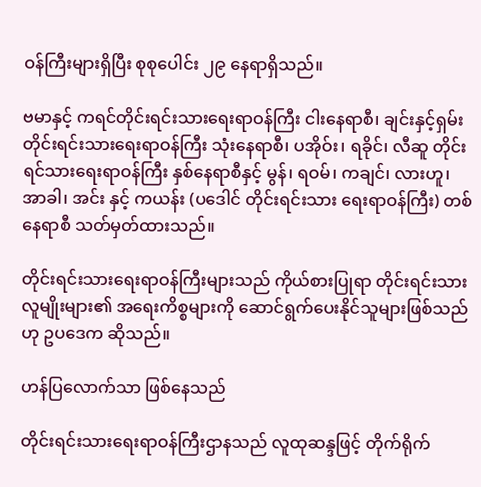ဝန်ကြီးများရှိပြီး စုစုပေါင်း ၂၉ နေရာရှိသည်။

ဗမာနှင့် ကရင်တိုင်းရင်းသားရေးရာဝန်ကြီး ငါးနေရာစီ၊ ချင်းနှင့်ရှမ်းတိုင်းရင်းသားရေးရာဝန်ကြီး သုံးနေရာစီ၊ ပအိုဝ်း၊ ရခိုင်၊ လီဆူ တိုင်းရင်သားရေးရာဝန်ကြီး နှစ်နေရာစီနှင့် မွန်၊ ရဝမ်၊ ကချင်၊ လားဟူ၊ အာခါ၊ အင်း နှင့် ကယန်း (ပဒေါင် တိုင်းရင်းသား ရေးရာဝန်ကြီး) တစ်နေရာစီ သတ်မှတ်ထားသည်။

တိုင်းရင်းသားရေးရာဝန်ကြီးများသည် ကိုယ်စားပြုရာ တိုင်းရင်းသားလူမျိုးများ၏ အရေးကိစ္စများကို ဆောင်ရွက်ပေးနိုင်သူများဖြစ်သည်ဟု ဥပဒေက ဆိုသည်။

ဟန်ပြလောက်သာ ဖြစ်နေသည်

တိုင်းရင်းသားရေးရာဝန်ကြီးဌာနသည် လူထုဆန္ဒဖြင့် တိုက်ရိုက်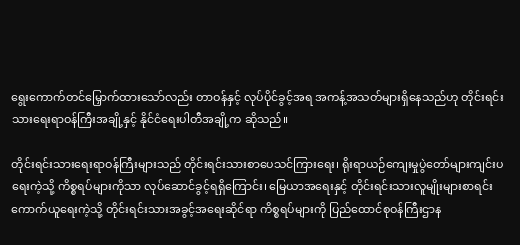ရွေးကောက်တင်မြှောက်ထားသော်လည်း တာဝန်နှင့် လုပ်ပိုင်ခွင့်အရ အကန့်အသတ်များရှိနေသည်ဟု တိုင်းရင်းသားရေးရာဝန်ကြီးအချို့နှင့် နိုင်ငံရေးပါတီအချို့က ဆိုသည်။

တိုင်းရင်းသားရေးရာဝန်ကြီးများသည် တိုင်းရင်းသားစာပေသင်ကြားရေး၊ ရိုးရာယဉ်ကျေးမှုပွဲတော်များကျင်းပရေးကဲ့သို့ ကိစ္စရပ်များကိုသာ လုပ်ဆောင်ခွင့်ရရှိကြောင်း၊ မြေယာအရေးနှင့် တိုင်းရင်းသားလူမျိုးများစာရင်းကောက်ယူရေးကဲ့သို့ တိုင်းရင်းသားအခွင့်အရေးဆိုင်ရာ ကိစ္စရပ်များကို ပြည်ထောင်စုဝန်ကြီးဌာန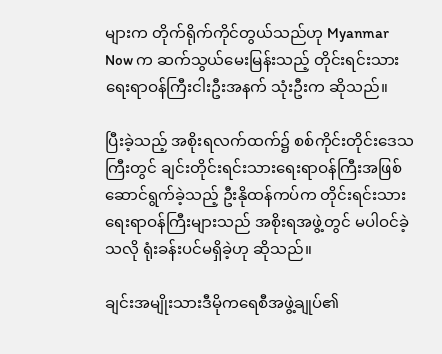များက တိုက်ရိုက်ကိုင်တွယ်သည်ဟု Myanmar Now က ဆက်သွယ်မေးမြန်းသည့် တိုင်းရင်းသားရေးရာဝန်ကြီးငါးဦးအနက် သုံးဦးက ဆိုသည်။

ပြီးခဲ့သည့် အစိုးရလက်ထက်၌ စစ်ကိုင်းတိုင်းဒေသကြီးတွင် ချင်းတိုင်းရင်းသားရေးရာဝန်ကြီးအဖြစ် ဆောင်ရွက်ခဲ့သည့် ဦးနိုထန်ကပ်က တိုင်းရင်းသားရေးရာဝန်ကြီးများသည် အစိုးရအဖွဲ့တွင် မပါဝင်ခဲ့သလို ရုံးခန်းပင်မရှိခဲ့ဟု ဆိုသည်။

ချင်းအမျိုးသားဒီမိုကရေစီအဖွဲ့ချုပ်၏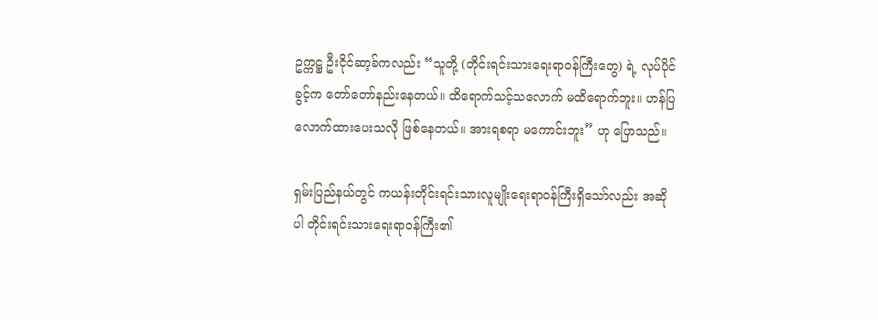ဥက္ကဋ္ဌ ဦးငိုင်ဆာ့ခ်ကလည်း “သူတို့ (တိုင်းရင်းသားရေးရာဝန်ကြီးတွေ) ရဲ့ လုပ်ပိုင်ခွင့်က တော်တော်နည်းနေတယ်။ ထိရောက်သင့်သလောက် မထိရောက်ဘူး။ ဟန်ပြလောက်ထားပေးသလို ဖြစ်နေတယ်။ အားရစရာ မကောင်းဘူး” ဟု ပြောသည်။

ရှမ်းပြည်နယ်တွင် ကယန်းတိုင်းရင်းသားလူမျိုးရေးရာဝန်ကြီးရှိသော်လည်း အဆိုပါ တိုင်းရင်းသားရေးရာဝန်ကြီး၏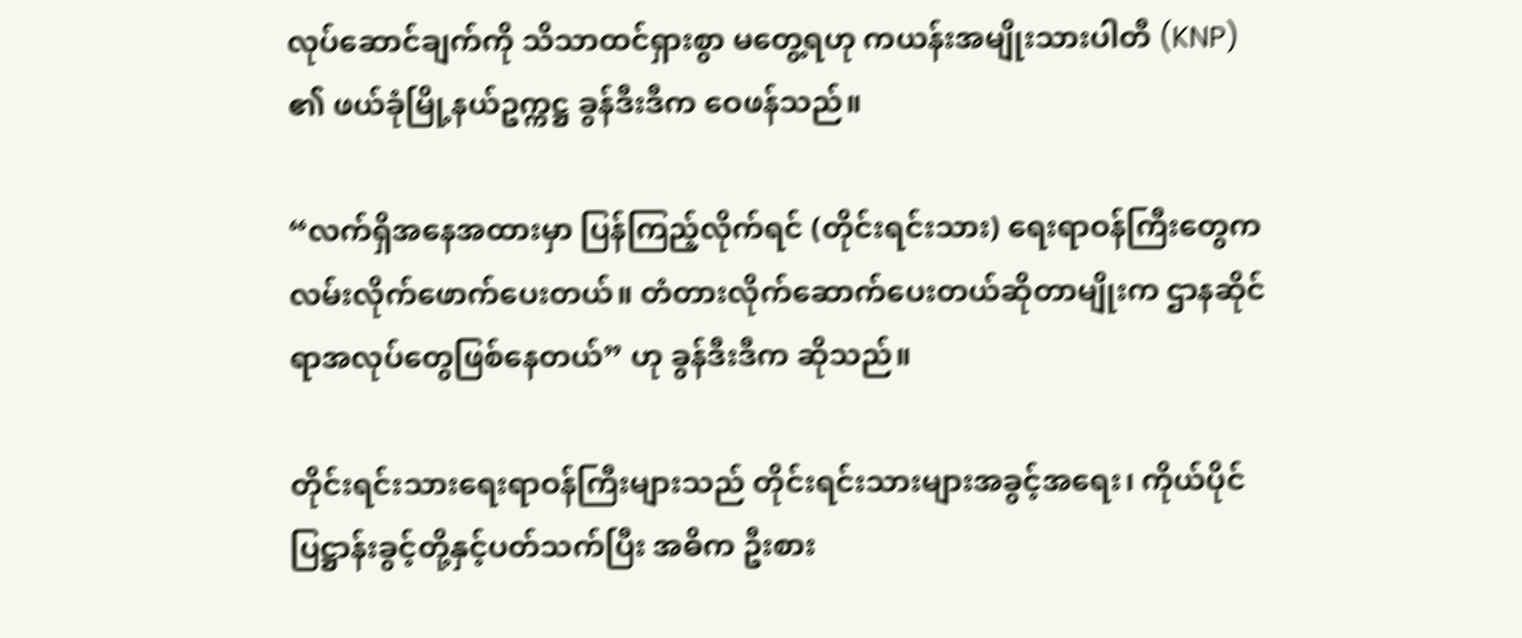လုပ်ဆောင်ချက်ကို သိသာထင်ရှားစွာ မတွေ့ရဟု ကယန်းအမျိုးသားပါတီ (KNP) ၏ ဖယ်ခုံမြို့နယ်ဥက္ကဋ္ဌ ခွန်ဒီးဒီက ဝေဖန်သည်။

“လက်ရှိအနေအထားမှာ ပြန်ကြည့်လိုက်ရင် (တိုင်းရင်းသား) ရေးရာဝန်ကြီးတွေက လမ်းလိုက်ဖောက်ပေးတယ်။ တံတားလိုက်ဆောက်ပေးတယ်ဆိုတာမျိုးက ဌာနဆိုင်ရာအလုပ်တွေဖြစ်နေတယ်” ဟု ခွန်ဒီးဒီက ဆိုသည်။

တိုင်းရင်းသားရေးရာဝန်ကြီးများသည် တိုင်းရင်းသားများအခွင့်အရေး၊ ကိုယ်ပိုင်ပြဋ္ဌာန်းခွင့်တို့နှင့်ပတ်သက်ပြီး အဓိက ဦးစား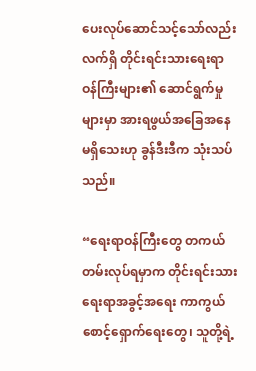ပေးလုပ်ဆောင်သင့်သော်လည်း လက်ရှိ တိုင်းရင်းသားရေးရာဝန်ကြီးများ၏ ဆောင်ရွက်မှုများမှာ အားရဖွယ်အခြေအနေ မရှိသေးဟု ခွန်ဒီးဒီက သုံးသပ်သည်။

“ရေးရာဝန်ကြီးတွေ တကယ်တမ်းလုပ်ရမှာက တိုင်းရင်းသားရေးရာအခွင့်အရေး ကာကွယ်စောင့်ရှောက်ရေးတွေ၊ သူတို့ရဲ့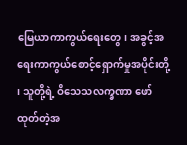မြေယာကာကွယ်ရေးတွေ၊ အခွင့်အရေးကာကွယ်စောင့်ရှောက်မှုအပိုင်းတို့ ၊ သူတို့ရဲ့ ဝိသေသလက္ခဏာ ဖော်ထုတ်တဲ့အ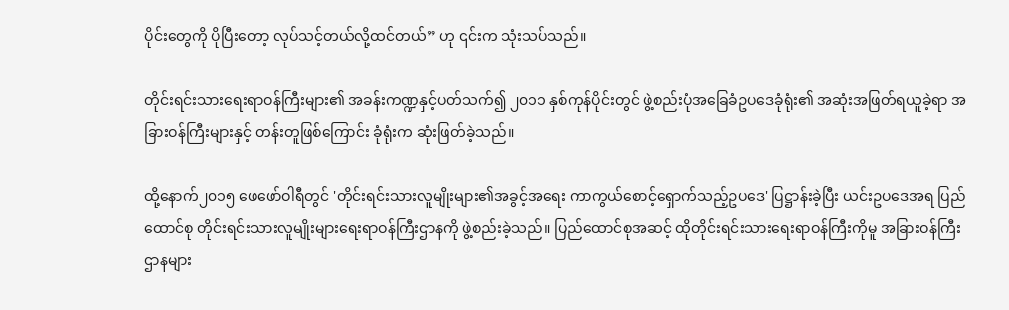ပိုင်းတွေကို ပိုပြီးတော့ လုပ်သင့်တယ်လို့ထင်တယ်” ဟု ၎င်းက သုံးသပ်သည်။

တိုင်းရင်းသားရေးရာဝန်ကြီးများ၏ အခန်းကဏ္ဍနှင့်ပတ်သက်၍ ၂၀၁၁ နှစ်ကုန်ပိုင်းတွင် ဖွဲ့စည်းပုံအခြေခံဥပဒေခုံရုံး၏ အဆုံးအဖြတ်ရယူခဲ့ရာ အခြားဝန်ကြီးများနှင့် တန်းတူဖြစ်ကြောင်း ခုံရုံးက ဆုံးဖြတ်ခဲ့သည်။

ထို့နောက်၂၀၁၅ ဖေဖော်ဝါရီတွင် 'တိုင်းရင်းသားလူမျိုးများ၏အခွင့်အရေး ကာကွယ်စောင့်ရှောက်သည့်ဥပဒေ' ပြဋ္ဌာန်းခဲ့ပြီး ယင်းဥပဒေအရ ပြည်ထောင်စု တိုင်းရင်းသားလူမျိုးများရေးရာဝန်ကြီးဌာနကို ဖွဲ့စည်းခဲ့သည်။ ပြည်ထောင်စုအဆင့် ထိုတိုင်းရင်းသားရေးရာဝန်ကြီးကိုမူ အခြားဝန်ကြီးဌာနများ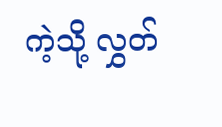ကဲ့သို့ လွှတ်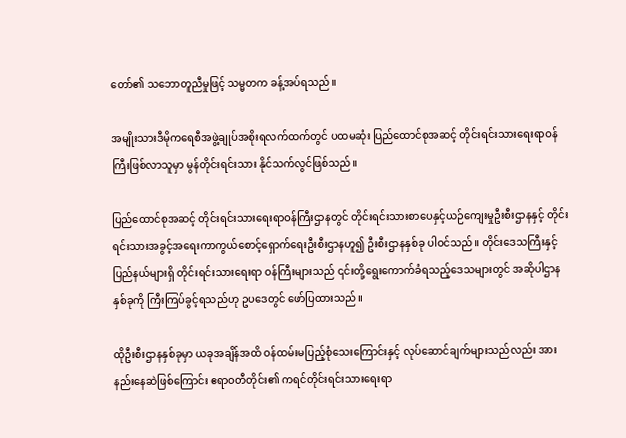တော်၏ သဘောတူညီမှုဖြင့် သမ္မတက ခန့်အပ်ရသည်။

အမျိုးသားဒီမိုကရေစီအဖွဲ့ချုပ်အစိုးရလက်ထက်တွင် ပထမဆုံး ပြည်ထောင်စုအဆင့် တိုင်းရင်းသားရေးရာဝန်ကြီးဖြစ်လာသူမှာ မွန်တိုင်းရင်းသား နိုင်သက်လွင်ဖြစ်သည်။

ပြည်ထောင်စုအဆင့် တိုင်းရင်းသားရေးရာဝန်ကြီးဌာနတွင် တိုင်းရင်းသားစာပေနှင့်ယဉ်ကျေးမှုဦးစီးဌာနနှင့် တိုင်းရင်းသားအခွင့်အရေးကာကွယ်စောင့်ရှောက်ရေးဦးစီးဌာနဟူ၍ ဦးစီးဌာနနှစ်ခု ပါဝင်သည်။ တိုင်းဒေသကြီးနှင့် ပြည်နယ်များရှိ တိုင်းရင်းသားရေးရာ ဝန်ကြီးများသည် ၎င်းတို့ရွေးကောက်ခံရသည့်ဒေသများတွင် အဆိုပါဌာနနှစ်ခုကို ကြီးကြပ်ခွင့်ရသည်ဟု ဥပဒေတွင် ဖော်ပြထားသည်။

ထိုဦးစီးဌာနနှစ်ခုမှာ ယခုအချိန်အထိ ဝန်ထမ်းမပြည့်စုံသေးကြောင်းနှင့် လုပ်ဆောင်ချက်များသည်လည်း အားနည်းနေဆဲဖြစ်ကြောင်း ဧရာဝတီတိုင်း၏ ကရင်တိုင်းရင်းသားရေးရာ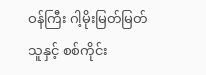ဝန်ကြီး ဂါ့မိုးမြတ်မြတ်သူနှင့် စစ်ကိုင်း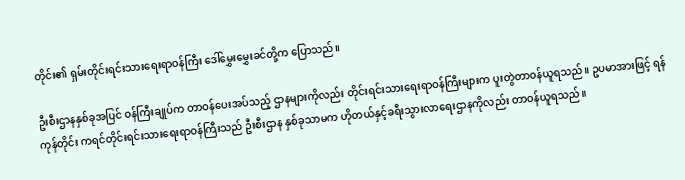တိုင်း၏ ရှမ်းတိုင်းရင်းသားရေးရာဝန်ကြီး ဒေါ်မွှေးမွှေးခင်တို့က ပြောသည်။

ဦးစီးဌာနနှစ်ခုအပြင် ဝန်ကြီးချုပ်က တာဝန်ပေးအပ်သည့် ဌာနများကိုလည်း တိုင်းရင်းသားရေးရာဝန်ကြီးများက ပူးတွဲတာဝန်ယူရသည်။ ဥပမာအားဖြင့် ရန်ကုန်တိုင်း ကရင်တိုင်းရင်းသားရေးရာဝန်ကြီးသည် ဦးစီးဌာန နှစ်ခုသာမက ဟိုတယ်နှင့်ခရီးသွားလာရေးဌာနကိုလည်း တာဝန်ယူရသည်။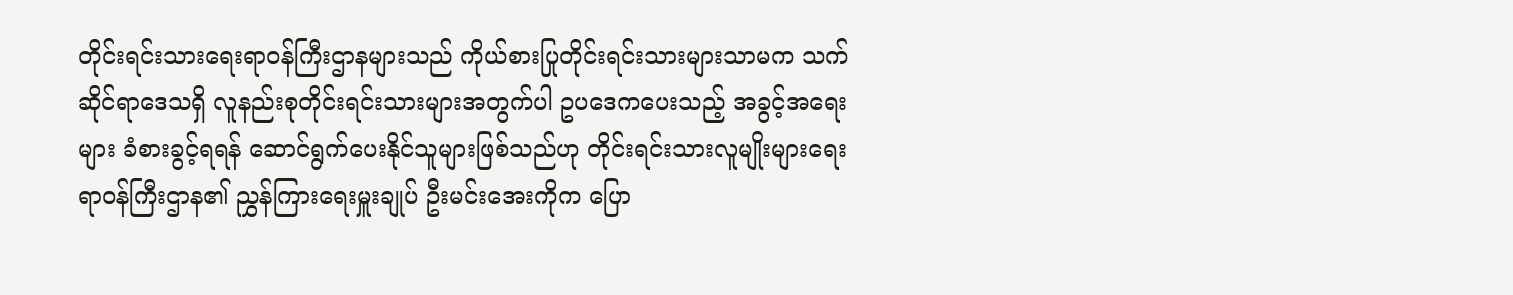တိုင်းရင်းသားရေးရာဝန်ကြီးဌာနများသည် ကိုယ်စားပြုတိုင်းရင်းသားများသာမက သက်ဆိုင်ရာဒေသရှိ လူနည်းစုတိုင်းရင်းသားများအတွက်ပါ ဥပဒေကပေးသည့် အခွင့်အရေးများ ခံစားခွင့်ရရန် ဆောင်ရွက်ပေးနိုင်သူများဖြစ်သည်ဟု တိုင်းရင်းသားလူမျိုးများရေးရာဝန်ကြီးဌာန၏ ညွှန်ကြားရေးမှူးချုပ် ဦးမင်းအေးကိုက ပြော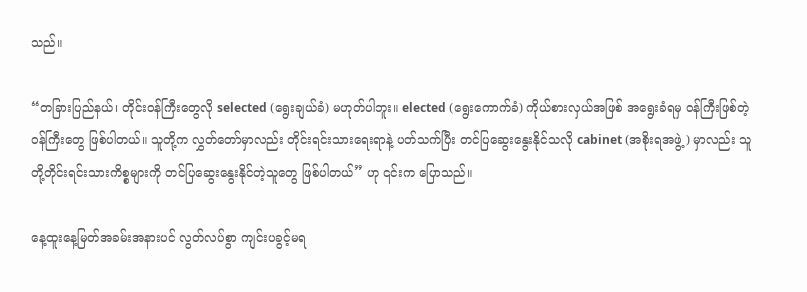သည်။

“တခြားပြည်နယ်၊ တိုင်းဝန်ကြီးတွေလို selected (ရွေးချယ်ခံ) မဟုတ်ပါဘူး။ elected (ရွေးကောက်ခံ) ကိုယ်စားလှယ်အဖြစ် အရွေးခံရမှ ဝန်ကြီးဖြစ်တဲ့ ဝန်ကြီးတွေ ဖြစ်ပါတယ်။ သူတို့က လွှတ်တော်မှာလည်း တိုင်းရင်းသားရေးရာနဲ့ ပတ်သက်ပြီး တင်ပြဆွေးနွေးနိုင်သလို cabinet (အစိုးရအဖွဲ့) မှာလည်း သူတို့တိုင်းရင်းသားကိစ္စများကို တင်ပြဆွေးနွေးနိုင်တဲ့သူတွေ ဖြစ်ပါတယ်” ဟု ၎င်းက ပြောသည်။

နေ့ထူးနေ့မြတ်အခမ်းအနားပင် လွတ်လပ်စွာ ကျင်းပခွင့်မရ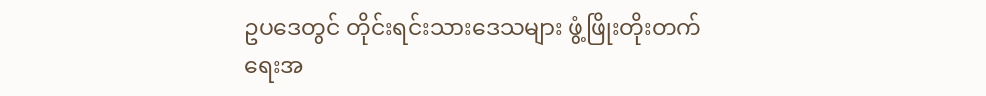ဥပဒေတွင် တိုင်းရင်းသားဒေသများ ဖွံ့ဖြိုးတိုးတက်ရေးအ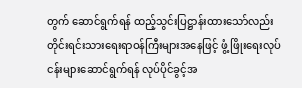တွက် ဆောင်ရွက်ရန် ထည့်သွင်းပြဋ္ဌာန်းထားသော်လည်း တိုင်းရင်းသားရေးရာဝန်ကြီးများအနေဖြင့် ဖွံ့ ဖြိုးရေးလုပ်ငန်းများဆောင်ရွက်ရန် လုပ်ပိုင်ခွင့်အ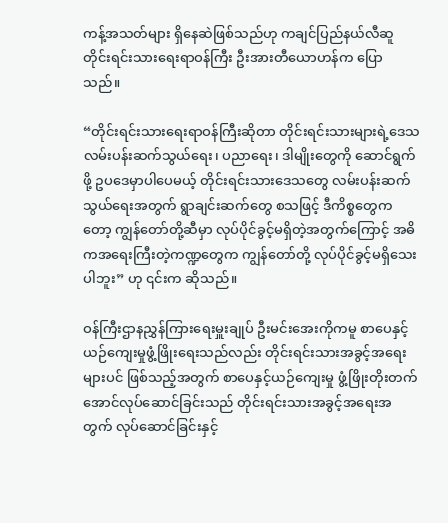ကန့်အသတ်များ ရှိနေဆဲဖြစ်သည်ဟု ကချင်ပြည်နယ်လီဆူတိုင်းရင်းသားရေးရာဝန်ကြီး ဦးအားတီယောဟန်က ပြောသည်။

“တိုင်းရင်းသားရေးရာဝန်ကြီးဆိုတာ တိုင်းရင်းသားများရဲ့ဒေသ လမ်းပန်းဆက်သွယ်ရေး၊ ပညာရေး၊ ဒါမျိုးတွေကို ဆောင်ရွက်ဖို့ ဥပဒေမှာပါပေမယ့် တိုင်းရင်းသားဒေသတွေ လမ်းပန်းဆက်သွယ်ရေးအတွက် ရွာချင်းဆက်တွေ စသဖြင့် ဒီကိစ္စတွေကတော့ ကျွန်တော်တို့ဆီမှာ လုပ်ပိုင်ခွင့်မရှိတဲ့အတွက်ကြောင့် အဓိကအရေးကြီးတဲ့ကဏ္ဍတွေက ကျွန်တော်တို့ လုပ်ပိုင်ခွင့်မရှိသေးပါဘူး” ဟု ၎င်းက ဆိုသည်။

ဝန်ကြီးဌာနညွှန်ကြားရေးမှူးချုပ် ဦးမင်းအေးကိုကမူ စာပေနှင့်ယဉ်ကျေးမှုဖွံ့ဖြိုးရေးသည်လည်း တိုင်းရင်းသားအခွင့်အရေးများပင် ဖြစ်သည့်အတွက် စာပေနှင့်ယဉ်ကျေးမှု ဖွံ့ဖြိုးတိုးတက်အောင်လုပ်ဆောင်ခြင်းသည် တိုင်းရင်းသားအခွင့်အရေးအတွက် လုပ်ဆောင်ခြင်းနှင့်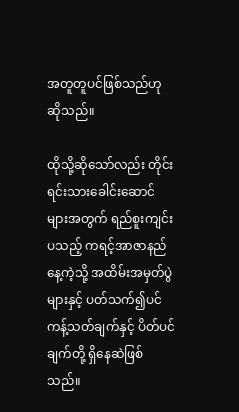အတူတူပင်ဖြစ်သည်ဟု ဆိုသည်။

ထိုသို့ဆိုသော်လည်း တိုင်းရင်းသားခေါင်းဆောင်များအတွက် ရည်စူးကျင်းပသည့် ကရင့်အာဇာနည်နေ့ကဲ့သို့ အထိမ်းအမှတ်ပွဲများနှင့် ပတ်သက်၍ပင် ကန့်သတ်ချက်နှင့် ပိတ်ပင်ချက်တို့ ရှိနေဆဲဖြစ်သည်။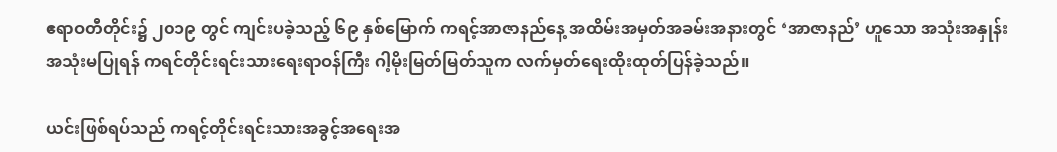ဧရာဝတီတိုင်း၌ ၂၀၁၉ တွင် ကျင်းပခဲ့သည့် ၆၉ နှစ်မြောက် ကရင့်အာဇာနည်နေ့ အထိမ်းအမှတ်အခမ်းအနားတွင် ‘အာဇာနည်’ ဟူသော အသုံးအနှုန်း အသုံးမပြုရန် ကရင်တိုင်းရင်းသားရေးရာဝန်ကြီး ဂါ့မိုးမြတ်မြတ်သူက လက်မှတ်ရေးထိုးထုတ်ပြန်ခဲ့သည်။

ယင်းဖြစ်ရပ်သည် ကရင့်တိုင်းရင်းသားအခွင့်အရေးအ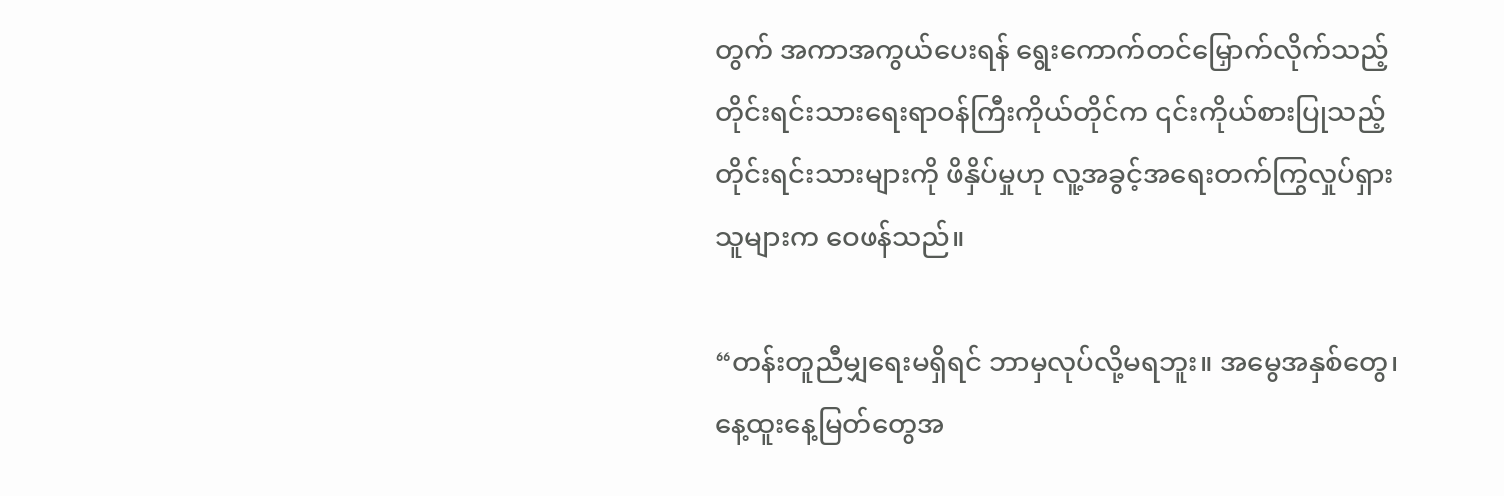တွက် အကာအကွယ်ပေးရန် ရွေးကောက်တင်မြှောက်လိုက်သည့် တိုင်းရင်းသားရေးရာဝန်ကြီးကိုယ်တိုင်က ၎င်းကိုယ်စားပြုသည့် တိုင်းရင်းသားများကို ဖိနှိပ်မှုဟု လူ့အခွင့်အရေးတက်ကြွလှုပ်ရှားသူများက ဝေဖန်သည်။

“တန်းတူညီမျှရေးမရှိရင် ဘာမှလုပ်လို့မရဘူး။ အမွေအနှစ်တွေ၊ နေ့ထူးနေ့မြတ်တွေအ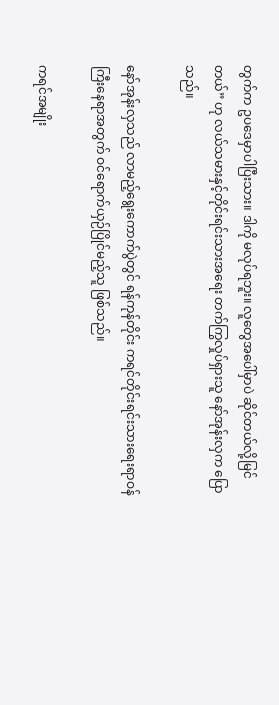တွက်က ဥပဒေမှာပါပြီးသား။ ဒါကို မလုပ်ရဘူး။ လူတွေအပေါ်မှာပဲ ဆိုင်တယ်လို့မြင်တယ်” ဟု လယ်သမားနှင့်တိုင်းရင်းသားအရေး တက်ကြွလှုပ်ရှားသူ နော်အုန်းလှက ပြောသည်။

နော်အုန်းလှသည် လာမည့်ရွေးကောက်ပွဲတွင် ရန်ကုန်တိုင်း ကရင်တိုင်းရင်းသားရေးရာဝန်ကြီးနေရာအတွက် ဝင်ရောက်ယှဉ်ပြိုင်မည့်သူ ဖြစ်သည်။

ကရင်အမျိုး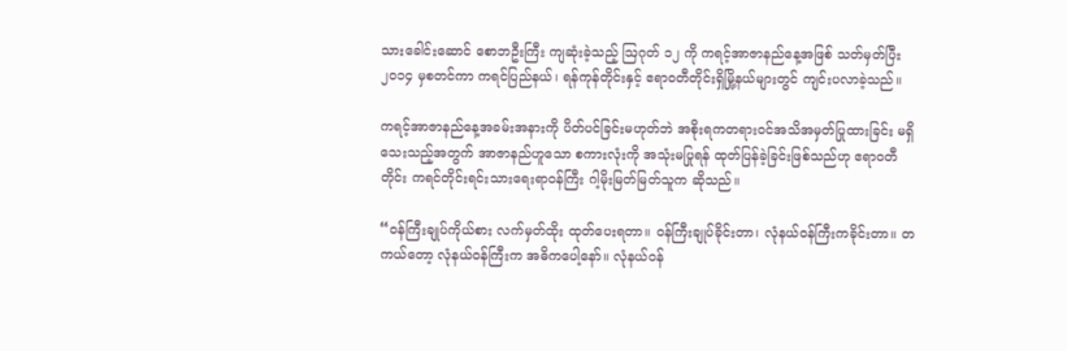သားခေါင်းဆောင် စောဘဦးကြီး ကျဆုံးခဲ့သည့် ဩဂုတ် ၁၂ ကို ကရင့်အာဇာနည်နေ့အဖြစ် သတ်မှတ်ပြီး ၂၀၁၄ မှစတင်ကာ ကရင်ပြည်နယ်၊ ရန်ကုန်တိုင်းနှင့် ဧရာဝတီတိုင်းရှိမြို့နယ်များတွင် ကျင်းပလာခဲ့သည်။

ကရင့်အာဇာနည်နေ့အခမ်းအနားကို ပိတ်ပင်ခြင်းမဟုတ်ဘဲ အစိုးရကတရားဝင်အသိအမှတ်ပြုထားခြင်း မရှိသေးသည့်အတွက် အာဇာနည်ဟူသော စကားလုံးကို အသုံးမပြုရန် ထုတ်ပြန်ခဲ့ခြင်းဖြစ်သည်ဟု ဧရာဝတီတိုင်း ကရင်တိုင်းရင်းသားရေးရာဝန်ကြီး ဂါ့မိုးမြတ်မြတ်သူက ဆိုသည်။

“ဝန်ကြီးချုပ်ကိုယ်စား လက်မှတ်ထိုး ထုတ်ပေးရတာ။ ဝန်ကြီးချုပ်ခိုင်းတာ၊ လုံနယ်ဝန်ကြီးကခိုင်းတာ။ တကယ်တော့ လုံနယ်ဝန်ကြီးက အဓိကပေါ့နော်။ လုံနယ်ဝန်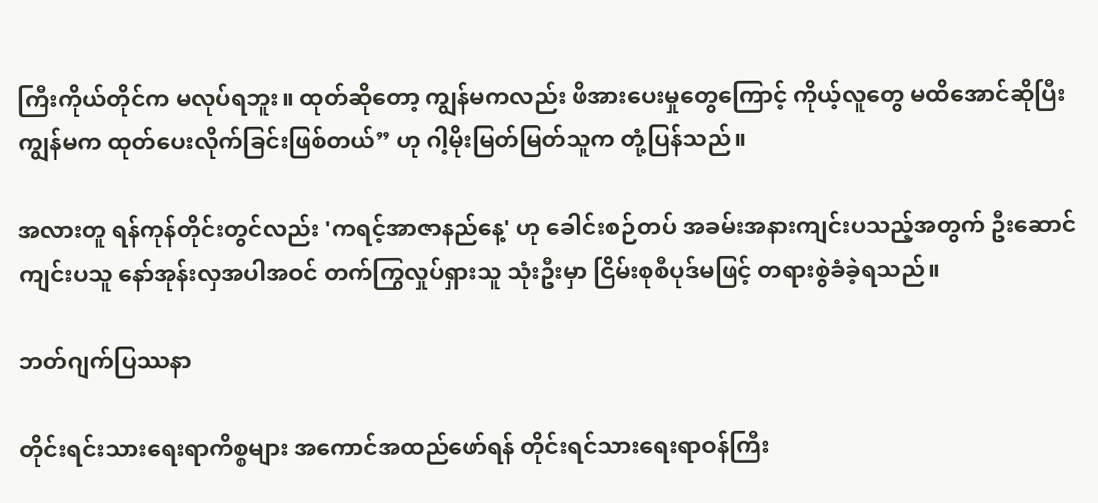ကြီးကိုယ်တိုင်က မလုပ်ရဘူး။ ထုတ်ဆိုတော့ ကျွန်မကလည်း ဖိအားပေးမှုတွေကြောင့် ကိုယ့်လူတွေ မထိအောင်ဆိုပြီး ကျွန်မက ထုတ်ပေးလိုက်ခြင်းဖြစ်တယ်” ဟု ဂါ့မိုးမြတ်မြတ်သူက တုံ့ပြန်သည်။

အလားတူ ရန်ကုန်တိုင်းတွင်လည်း 'ကရင့်အာဇာနည်နေ့' ဟု ခေါင်းစဉ်တပ် အခမ်းအနားကျင်းပသည့်အတွက် ဦးဆောင်ကျင်းပသူ နော်အုန်းလှအပါအဝင် တက်ကြွလှုပ်ရှားသူ သုံးဦးမှာ ငြိမ်းစုစီပုဒ်မဖြင့် တရားစွဲခံခဲ့ရသည်။

ဘတ်ဂျက်ပြဿနာ

တိုင်းရင်းသားရေးရာကိစ္စများ အကောင်အထည်ဖော်ရန် တိုင်းရင်သားရေးရာဝန်ကြီး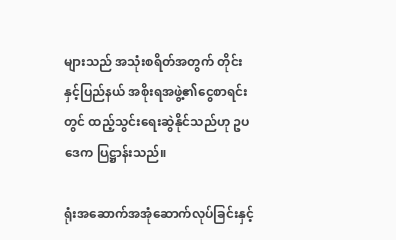များသည် အသုံးစရိတ်အတွက် တိုင်းနှင့်ပြည်နယ် အစိုးရအဖွဲ့၏ငွေစာရင်းတွင် ထည့်သွင်းရေးဆွဲနိုင်သည်ဟု ဥပဒေက ပြဋ္ဌာန်းသည်။

ရုံးအဆောက်အအုံဆောက်လုပ်ခြင်းနှင့်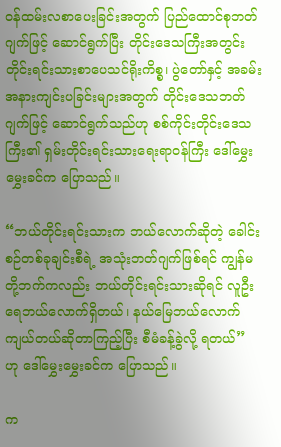ဝန်ထမ်းလစာပေးခြင်းအတွက် ပြည်ထောင်စုဘတ်ဂျက်ဖြင့် ဆောင်ရွက်ပြီး တိုင်းဒေသကြီးအတွင်း တိုင်းရင်းသားစာပေသင်ရိုးကိစ္စ၊ ပွဲတော်နှင့် အခမ်းအနားကျင်းပခြင်းများအတွက် တိုင်းဒေသဘတ်ဂျက်ဖြင့် ဆောင်ရွက်သည်ဟု စစ်ကိုင်းတိုင်းဒေသကြီး၏ ရှမ်းတိုင်းရင်းသားရေးရာဝန်ကြီး ဒေါ်မွှေးမွှေးခင်က ပြောသည်။

“ဘယ်တိုင်းရင်းသားက ဘယ်လောက်ဆိုတဲ့ ခေါင်းစဉ်တစ်ခုချင်းစီရဲ့ အသုံးဘတ်ဂျက်ဖြစ်ရင် ကျွန်မတို့ဘက်ကလည်း ဘယ်တိုင်းရင်းသားဆိုရင် လူဦးရေဘယ်လောက်ရှိတယ်၊ နယ်မြေဘယ်လောက်ကျယ်တယ်ဆိုတာကြည့်ပြီး စီမံခန့်ခွဲလို့ ရတယ်” ဟု ဒေါ်မွှေးမွှေးခင်က ပြောသည်။

က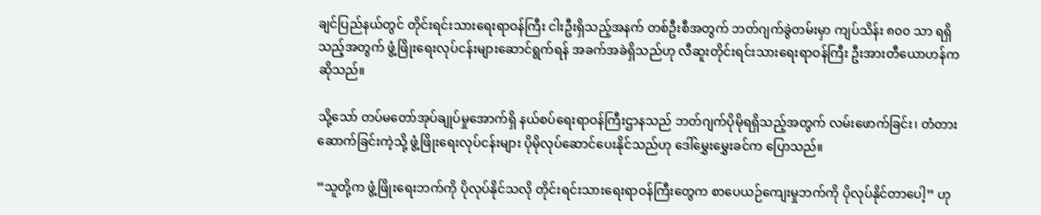ချင်ပြည်နယ်တွင် တိုင်းရင်းသားရေးရာဝန်ကြီး ငါးဦးရှိသည့်အနက် တစ်ဦးစီအတွက် ဘတ်ဂျက်ခွဲတမ်းမှာ ကျပ်သိန်း ၈၀၀ သာ ရရှိသည့်အတွက် ဖွံ့ဖြိုးရေးလုပ်ငန်းများဆောင်ရွက်ရန် အခက်အခဲရှိသည်ဟု လီဆူးတိုင်းရင်းသားရေးရာဝန်ကြီး ဦးအားတီယောဟန်က ဆိုသည်။

သို့သော် တပ်မတော်အုပ်ချုပ်မှုအောက်ရှိ နယ်စပ်ရေးရာဝန်ကြီးဌာနသည် ဘတ်ဂျက်ပိုမိုရရှိသည့်အတွက် လမ်းဖောက်ခြင်း၊ တံတားဆောက်ခြင်းကဲ့သို့ ဖွံ့ဖြိုးရေးလုပ်ငန်းများ ပိုမိုလုပ်ဆောင်ပေးနိုင်သည်ဟု ဒေါ်မွှေးမွှေးခင်က ပြောသည်။

“သူတို့က ဖွံ့ဖြိုးရေးဘက်ကို ပိုလုပ်နိုင်သလို တိုင်းရင်းသားရေးရာဝန်ကြီးတွေက စာပေယဉ်ကျေးမှုဘက်ကို ပိုလုပ်နိုင်တာပေါ့” ဟု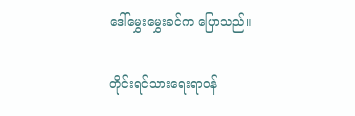ဒေါ်မွှေးမွှေးခင်က ပြောသည်။

တိုင်းရင်သားရေးရာဝန်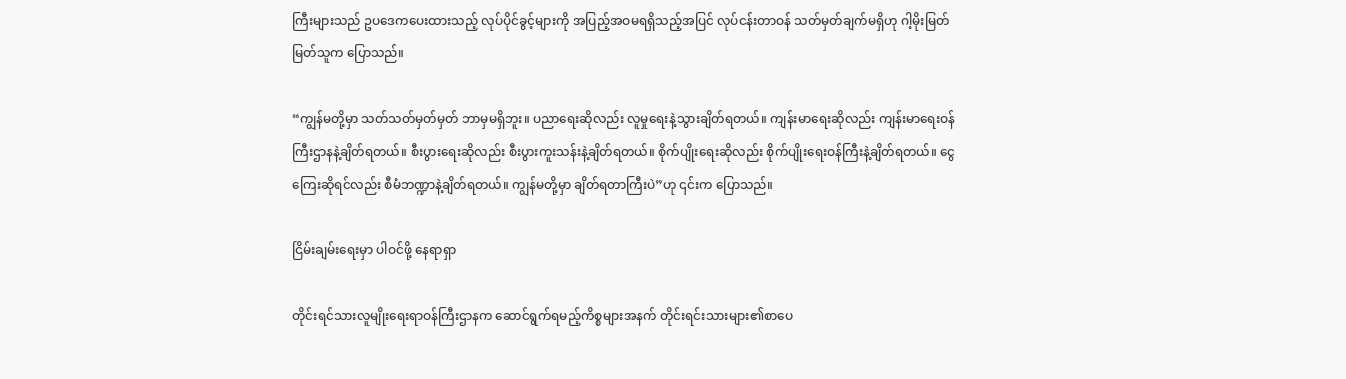ကြီးများသည် ဥပဒေကပေးထားသည့် လုပ်ပိုင်ခွင့်များကို အပြည့်အဝမရရှိသည့်အပြင် လုပ်ငန်းတာဝန် သတ်မှတ်ချက်မရှိဟု ဂါ့မိုးမြတ်မြတ်သူက ပြောသည်။

“ကျွန်မတို့မှာ သတ်သတ်မှတ်မှတ် ဘာမှမရှိဘူး။ ပညာရေးဆိုလည်း လူမှုရေးနဲ့သွားချိတ်ရတယ်။ ကျန်းမာရေးဆိုလည်း ကျန်းမာရေးဝန်ကြီးဌာနနဲ့ချိတ်ရတယ်။ စီးပွားရေးဆိုလည်း စီးပွားကူးသန်းနဲ့ချိတ်ရတယ်။ စိုက်ပျိုးရေးဆိုလည်း စိုက်ပျိုးရေးဝန်ကြီးနဲ့ချိတ်ရတယ်။ ငွေကြေးဆိုရင်လည်း စီမံဘဏ္ဍာနဲ့ချိတ်ရတယ်။ ကျွန်မတို့မှာ ချိတ်ရတာကြီးပဲ”ဟု ၎င်းက ပြောသည်။

ငြိမ်းချမ်းရေးမှာ ပါဝင်ဖို့ နေရာရှာ

တိုင်းရင်သားလူမျိုးရေးရာဝန်ကြီးဌာနက ဆောင်ရွက်ရမည့်ကိစ္စများအနက် တိုင်းရင်းသားများ၏စာပေ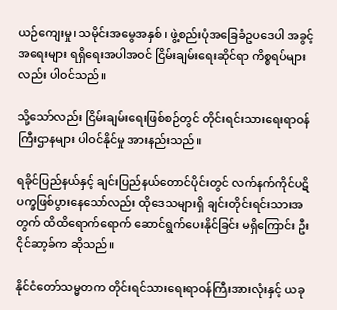ယဉ်ကျေးမှု၊ သမိုင်းအမွေအနှစ် ၊ ဖွဲ့စည်းပုံအခြေခံဥပဒေပါ အခွင့်အရေးများ ရရှိရေးအပါအဝင် ငြိမ်းချမ်းရေးဆိုင်ရာ ကိစ္စရပ်များလည်း ပါဝင်သည်။

သို့သော်လည်း ငြိမ်းချမ်းရေးဖြစ်စဉ်တွင် တိုင်းရင်းသားရေးရာဝန်ကြီးဌာနများ ပါဝင်နိုင်မှု အားနည်းသည်။

ရခိုင်ပြည်နယ်နှင့် ချင်းပြည်နယ်တောင်ပိုင်းတွင် လက်နက်ကိုင်ပဋိပက္ခဖြစ်ပွားနေသော်လည်း ထိုဒေသများရှိ ချင်းတိုင်းရင်းသားအတွက် ထိထိရောက်ရောက် ဆောင်ရွက်ပေးနိုင်ခြင်း မရှိကြောင်း ဦးငိုင်ဆာ့ခ်က ဆိုသည်။

နိုင်ငံတော်သမ္မတက တိုင်းရင်သားရေးရာဝန်ကြီးအားလုံးနှင့် ယခု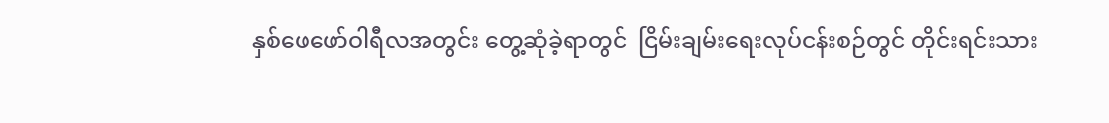နှစ်ဖေဖော်ဝါရီလအတွင်း တွေ့ဆုံခဲ့ရာတွင်  ငြိမ်းချမ်းရေးလုပ်ငန်းစဉ်တွင် တိုင်းရင်းသား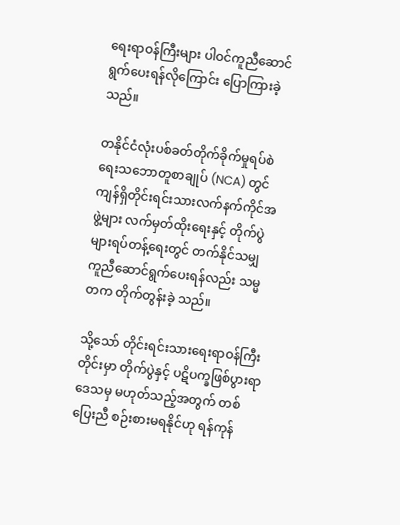ရေးရာဝန်ကြီးများ ပါဝင်ကူညီဆောင်ရွက်ပေးရန်လိုကြောင်း ပြောကြားခဲ့သည်။

တနိုင်ငံလုံးပစ်ခတ်တိုက်ခိုက်မှုရပ်စဲရေးသဘောတူစာချုပ် (NCA) တွင် ကျန်ရှိတိုင်းရင်းသားလက်နက်ကိုင်အဖွဲ့များ လက်မှတ်ထိုးရေးနှင့် တိုက်ပွဲများရပ်တန့်ရေးတွင် တက်နိုင်သမျှ ကူညီဆောင်ရွက်ပေးရန်လည်း သမ္မတက တိုက်တွန်းခဲ့ သည်။

သို့သော် တိုင်းရင်းသားရေးရာဝန်ကြီးတိုင်းမှာ တိုက်ပွဲနှင့် ပဋိပက္ခဖြစ်ပွားရာ ဒေသမှ မဟုတ်သည့်အတွက် တစ်ပြေးညီ စဉ်းစားမရနိုင်ဟု ရန်ကုန်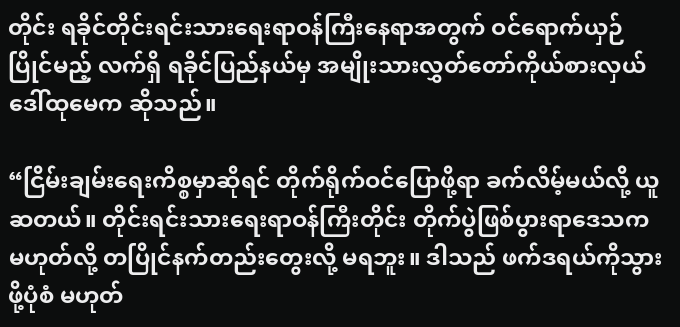တိုင်း ရခိုင်တိုင်းရင်းသားရေးရာဝန်ကြီးနေရာအတွက် ဝင်ရောက်ယှဉ်ပြိုင်မည့် လက်ရှိ ရခိုင်ပြည်နယ်မှ အမျိုးသားလွှတ်တော်ကိုယ်စားလှယ် ဒေါ်ထုမေက ဆိုသည်။

“ငြိမ်းချမ်းရေးကိစ္စမှာဆိုရင် တိုက်ရိုက်ဝင်ပြောဖို့ရာ ခက်လိမ့်မယ်လို့ ယူဆတယ်။ တိုင်းရင်းသားရေးရာဝန်ကြီးတိုင်း တိုက်ပွဲဖြစ်ပွားရာဒေသက မဟုတ်လို့ တပြိုင်နက်တည်းတွေးလို့ မရဘူး။ ဒါသည် ဖက်ဒရယ်ကိုသွားဖို့ပုံစံ မဟုတ်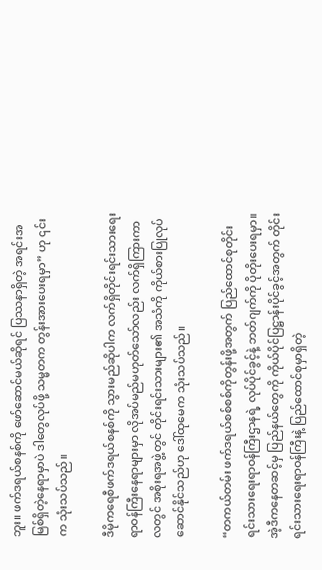ဘူး။ ဖက်ဒရယ်စနစ်ကို ဖော်ဆောင်မယ်ဆိုရင် ပြဿနာရှိတဲ့ အရင်းအမြစ်ရှိတဲ့နေရာမှာပဲ ဒါတွေလုပ်ဖို့ သမ္မတက တွန်းအားပေးရမှာ” ဟု ၎င်းက သုံးသပ်သည်။

ဒီမိုကရေစီဖက်ဒရယ်စနစ်ကို သွားမည်ဆိုပါက လက်ရှိတိုင်းရင်းသားရေးရာဝန်ကြီးနေရာများမှာ လိုအပ်မည်မဟုတ်သော်လည်း လက်ရှိကြားကာလတွင် အစိုးရအဖွဲ့တွင် တိုင်းရင်းသားများ၏ အသံကို ကိုယ်စားပြုလုပ်ဆောင်နိုင်သည်ဟု ဒေါ်ထုမေက သုံးသပ်သည်။

“တကယ်တမ်း ဖက်ဒရယ်စစ်စစ်ကိုတွန်းဖို့အတွက် ပြည်ထောင်စုတိုင်းရင်းသားရေးရာဝန်ကြီးဌာနရဲ့ လုပ်ပိုင်ခွင့်နဲ့ ဘတ်ဂျက်ကို ပိုတိုးပေးရမှာ။ အဲ့ဒီကနေတဆင့်မှ ပြည်နယ်တွေကို ကိုယ်ပိုင်ပြဋ္ဌာန်းပိုင်ခွင့်အတွက် တိုင်းရင်းသားရေးရာဝန်ကြီးနဲ့ ပြည်ထောင်စုမှာရှိတဲ့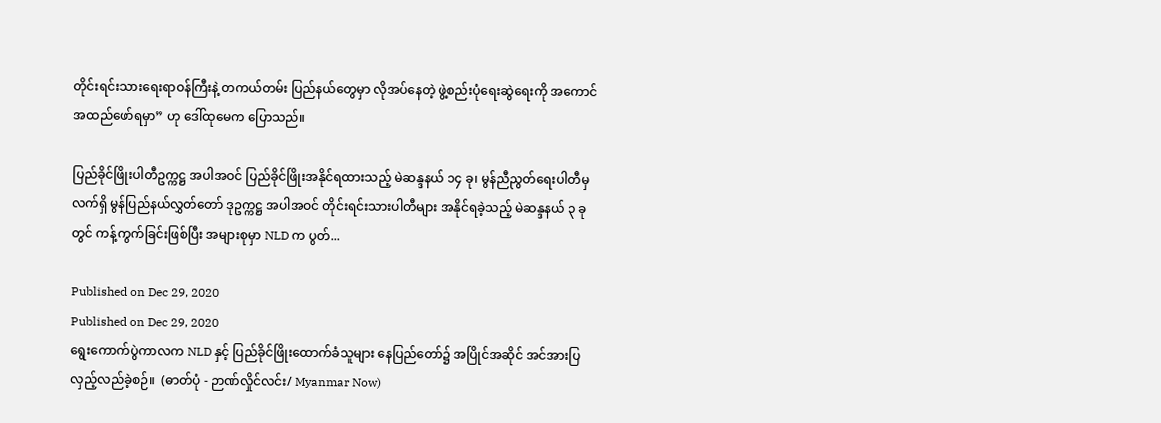တိုင်းရင်းသားရေးရာဝန်ကြီးနဲ့ တကယ်တမ်း ပြည်နယ်တွေမှာ လိုအပ်နေတဲ့ ဖွဲ့စည်းပုံရေးဆွဲရေးကို အကောင်အထည်ဖော်ရမှာ” ဟု ဒေါ်ထုမေက ပြောသည်။

ပြည်ခိုင်ဖြိုးပါတီဥက္ကဋ္ဌ အပါအဝင် ပြည်ခိုင်ဖြိုးအနိုင်ရထားသည့် မဲဆန္ဒနယ် ၁၄ ခု၊ မွန်ညီညွတ်ရေးပါတီမှ လက်ရှိ မွန်ပြည်နယ်လွှတ်တော် ဒုဥက္ကဋ္ဌ အပါအဝင် တိုင်းရင်းသားပါတီများ အနိုင်ရခဲ့သည့် မဲဆန္ဒနယ် ၃ ခုတွင် ကန့်ကွက်ခြင်းဖြစ်ပြီး အများစုမှာ NLD က ပွတ်...

Published on Dec 29, 2020
Published on Dec 29, 2020
ရွေးကောက်ပွဲကာလက NLD နှင့် ပြည်ခိုင်ဖြိုးထောက်ခံသူများ နေပြည်တော်၌ အပြိုင်အဆိုင် အင်အားပြ လှည့်လည်ခဲ့စဉ်။  (ဓာတ်ပုံ - ဉာဏ်လှိုင်လင်း/ Myanmar Now)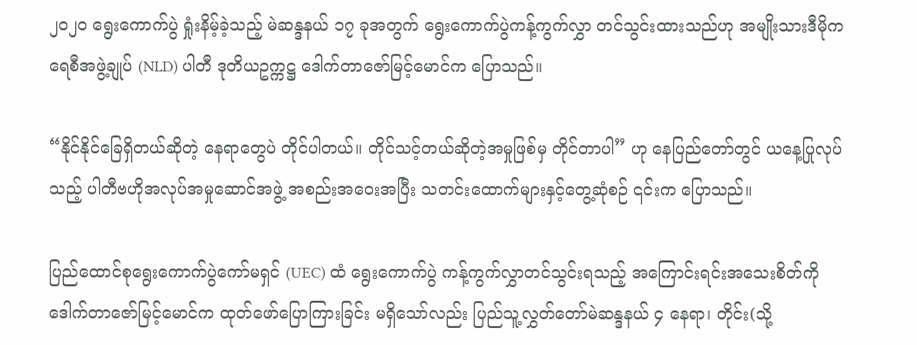၂၀၂၀ ရွေးကောက်ပွဲ ရှုံးနိမ့်ခဲ့သည့် မဲဆန္ဒနယ် ၁၇ ခုအတွက် ရွေးကောက်ပွဲကန့်ကွက်လွှာ တင်သွင်းထားသည်ဟု အမျိုးသားဒီမိုကရေစီအဖွဲ့ချုပ် (NLD) ပါတီ ဒုတိယဥက္ကဋ္ဌ ဒေါက်တာဇော်မြင့်မောင်က ပြောသည်။

“နိုင်နိုင်ခြေရှိတယ်ဆိုတဲ့ နေရာတွေပဲ တိုင်ပါတယ်။ တိုင်သင့်တယ်ဆိုတဲ့အမှုဖြစ်မှ တိုင်တာပါ” ဟု နေပြည်တော်တွင် ယနေ့ပြုလုပ်သည့် ပါတီဗဟိုအလုပ်အမှုဆောင်အဖွဲ့ အစည်းအဝေးအပြီး သတင်းထောက်များနှင့်တွေ့ဆုံစဉ် ၎င်းက ပြောသည်။

ပြည်ထောင်စုရွေးကောက်ပွဲကော်မရှင် (UEC) ထံ ရွေးကောက်ပွဲ ကန့်ကွက်လွှာတင်သွင်းရသည့် အကြောင်းရင်းအသေးစိတ်ကို ဒေါက်တာဇော်မြင့်မောင်က ထုတ်ဖော်ပြောကြားခြင်း မရှိသော်လည်း ပြည်သူ့လွှတ်တော်မဲဆန္ဒနယ် ၄ နေရာ၊ တိုင်း(သို့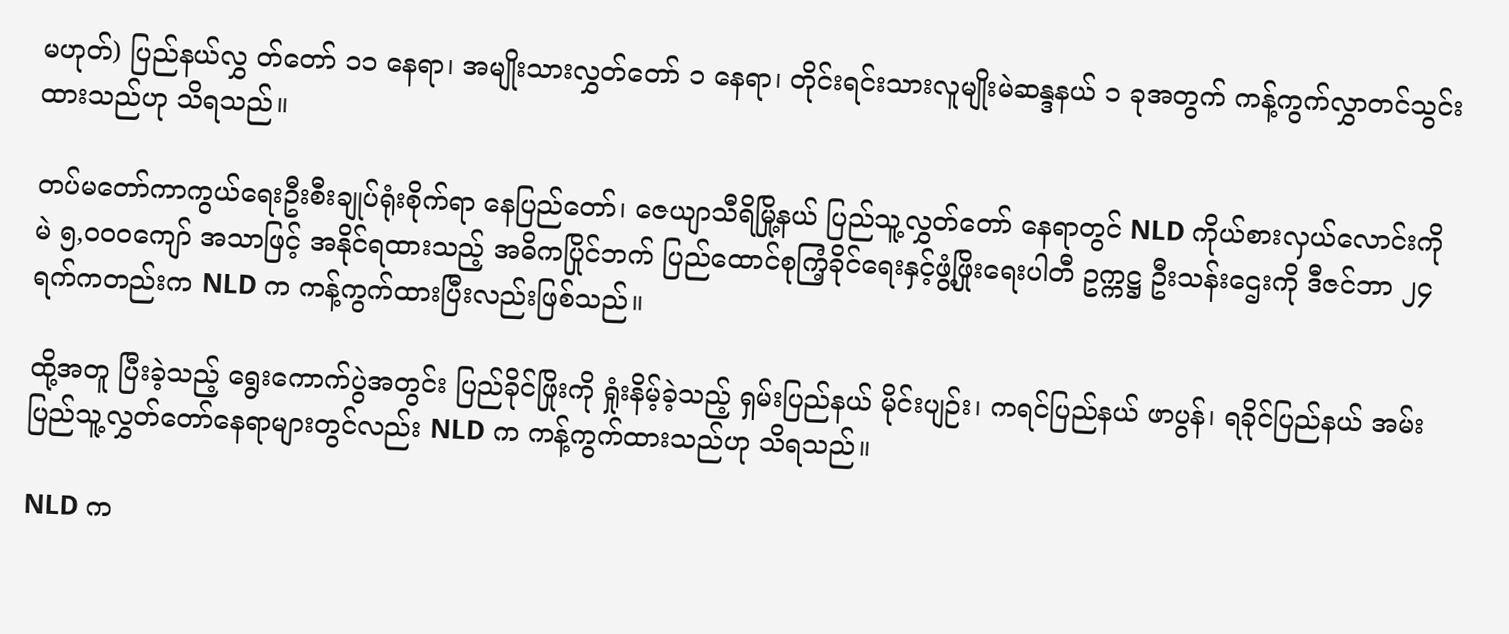မဟုတ်) ပြည်နယ်လွှ တ်တော် ၁၁ နေရာ၊ အမျိုးသားလွှတ်တော် ၁ နေရာ၊ တိုင်းရင်းသားလူမျိုးမဲဆန္ဒနယ် ၁ ခုအတွက် ကန့်ကွက်လွှာတင်သွင်းထားသည်ဟု သိရသည်။

တပ်မတော်ကာကွယ်ရေးဦးစီးချုပ်ရုံးစိုက်ရာ နေပြည်တော်၊ ဇေယျာသီရိမြို့နယ် ပြည်သူ့လွှတ်တော် နေရာတွင် NLD ကိုယ်စားလှယ်လောင်းကို မဲ ၅,၀၀၀ကျော် အသာဖြင့် အနိုင်ရထားသည့် အဓိကပြိုင်ဘက် ပြည်ထောင်စုကြံ့ခိုင်ရေးနှင့်ဖွံ့ဖြိုးရေးပါတီ ဥက္ကဋ္ဌ ဦးသန်းဌေးကို ဒီဇင်ဘာ ၂၄ ရက်ကတည်းက NLD က ကန့်ကွက်ထားပြီးလည်းဖြစ်သည်။

ထို့အတူ ပြီးခဲ့သည့် ရွေးကောက်ပွဲအတွင်း ပြည်ခိုင်ဖြိုးကို ရှုံးနိမ့်ခဲ့သည့် ရှမ်းပြည်နယ် မိုင်းပျဉ်း၊ ကရင်ပြည်နယ် ဖာပွန်၊ ရခိုင်ပြည်နယ် အမ်း ပြည်သူ့လွှတ်တော်နေရာများတွင်လည်း NLD က ကန့်ကွက်ထားသည်ဟု သိရသည်။

NLD က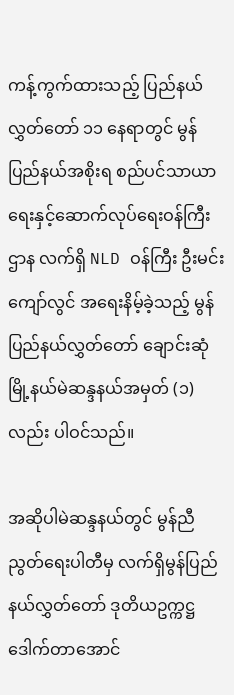ကန့်ကွက်ထားသည့် ပြည်နယ်လွှတ်တော် ၁၁ နေရာတွင် မွန်ပြည်နယ်အစိုးရ စည်ပင်သာယာရေးနှင့်ဆောက်လုပ်ရေးဝန်ကြီးဌာန လက်ရှိ NLD ဝန်ကြီး ဦးမင်းကျော်လွင် အရေးနိမ့်ခဲ့သည့် မွန်ပြည်နယ်လွှတ်တော် ချောင်းဆုံမြို့နယ်မဲဆန္ဒနယ်အမှတ် (၁) လည်း ပါဝင်သည်။

အဆိုပါမဲဆန္ဒနယ်တွင် မွန်ညီညွတ်ရေးပါတီမှ လက်ရှိမွန်ပြည်နယ်လွှတ်တော် ဒုတိယဥက္ကဋ္ဌ ဒေါက်တာအောင်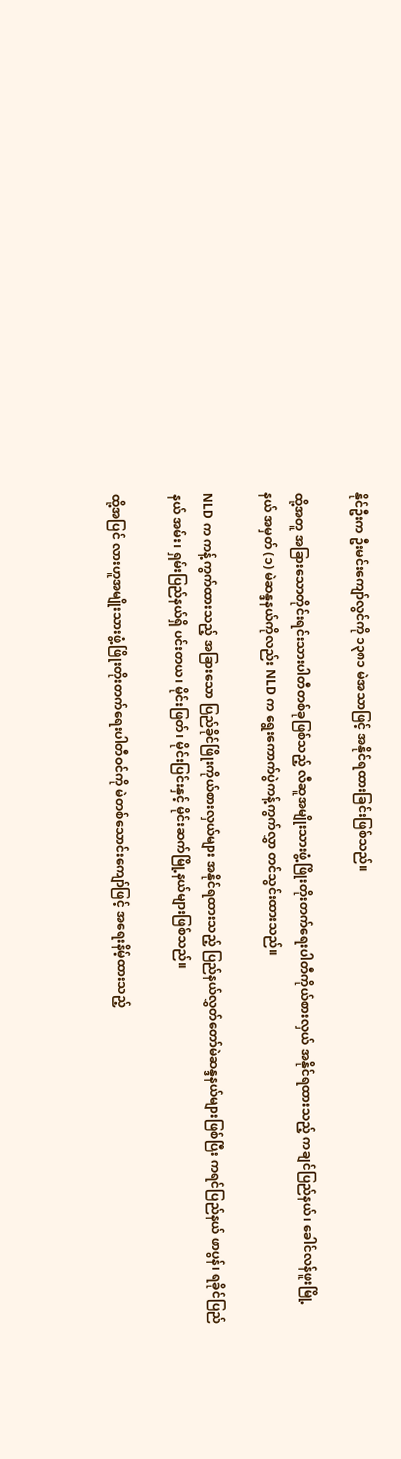နိုင်ဦးက ဦးမင်းကျော်လွင်ကို ၁၃၈၁ မဲအသာဖြင့် အနိုင်ရထားခြင်းဖြစ်သည်။

ထို့အတူ အခြားသောတိုင်းရင်းသားပါတီတစ်ခုဖြစ်သည့် လီဆူအမျိုးသားဖွံ့ဖြိုးတိုးတက်ရေးပါတီကိုယ်စားလှယ် အနိုင်ရထားသည့် ကချင်ပြည်နယ်၊ ခေါင်လန်ဖူးမြို့နယ် အမှတ် (၁) မဲဆန္ဒနယ်ကိုလည်း NLD က ရွေးကောက်ပွဲကန့်ကွက်လွှာ တင်သွင်းထားသည်။

NLD က ကန့်ကွက်ထားသည့် အခြားသော ပြည်ခိုင်ဖြိုးကိုယ်စားလှယ်များ အနိုင်ရထားသည့် ပြည်နယ်လွှတ်တော်မဲဆန္ဒနယ်များဖြစ်ပြီး ကရင်ပြည်နယ် ဖာပွန်၊ ရခိုင်ပြည်နယ် အမ်း၊ ရှမ်းပြည်နယ်ရှိ ပင်းတယ၊ မိုင်းဖြတ်၊ မိုင်းပြင်းနှင့် မိုင်းဆက်မြို့နယ်များဖြစ်သည်။

ထို့အပြင် လားဟူအမျိုးသားဖွံ့ဖြိုးတိုးတက်ရေးပါတီဝင်ကို မဲတစ်သောင်းကျော်ဖြင့် အရေးနိမ့်ထားသည့်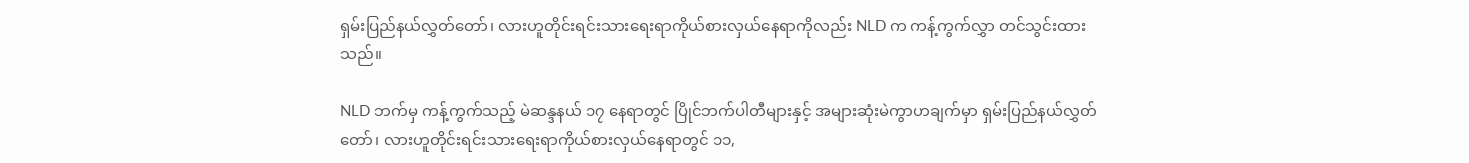ရှမ်းပြည်နယ်လွှတ်တော်၊ လားဟူတိုင်းရင်းသားရေးရာကိုယ်စားလှယ်နေရာကိုလည်း NLD က ကန့်ကွက်လွှာ တင်သွင်းထားသည်။

NLD ဘက်မှ ကန့်ကွက်သည့် မဲဆန္ဒနယ် ၁၇ နေရာတွင် ပြိုင်ဘက်ပါတီများနှင့် အများဆုံးမဲကွာဟချက်မှာ ရှမ်းပြည်နယ်လွှတ်တော်၊ လားဟူတိုင်းရင်းသားရေးရာကိုယ်စားလှယ်နေရာတွင် ၁၁,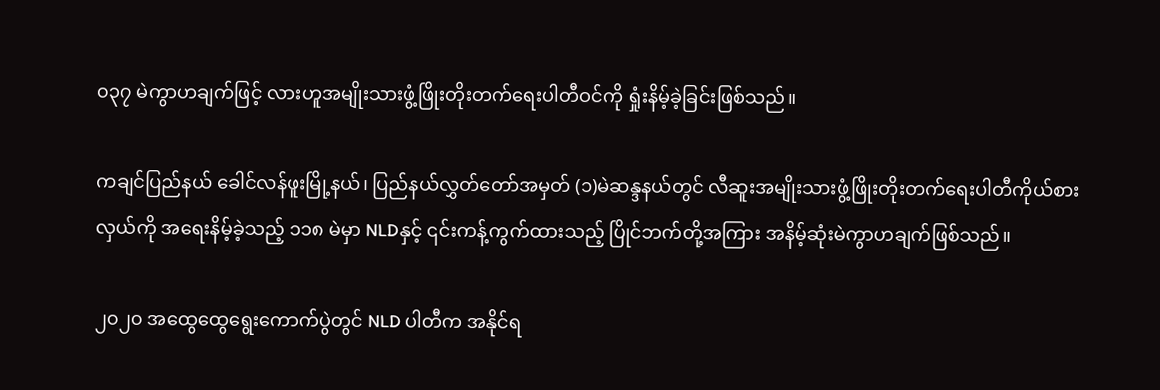၀၃၇ မဲကွာဟချက်ဖြင့် လားဟူအမျိုးသားဖွံ့ဖြိုးတိုးတက်ရေးပါတီဝင်ကို ရှုံးနိမ့်ခဲ့ခြင်းဖြစ်သည်။

ကချင်ပြည်နယ် ခေါင်လန်ဖူးမြို့နယ်၊ ပြည်နယ်လွှတ်တော်အမှတ် (၁)မဲဆန္ဒနယ်တွင် လီဆူးအမျိုးသားဖွံ့ဖြိုးတိုးတက်ရေးပါတီကိုယ်စားလှယ်ကို အရေးနိမ့်ခဲ့သည့် ၁၁၈ မဲမှာ NLDနှင့် ၎င်းကန့်ကွက်ထားသည့် ပြိုင်ဘက်တို့အကြား အနိမ့်ဆုံးမဲကွာဟချက်ဖြစ်သည်။

၂၀၂၀ အထွေထွေရွေးကောက်ပွဲတွင် NLD ပါတီက အနိုင်ရ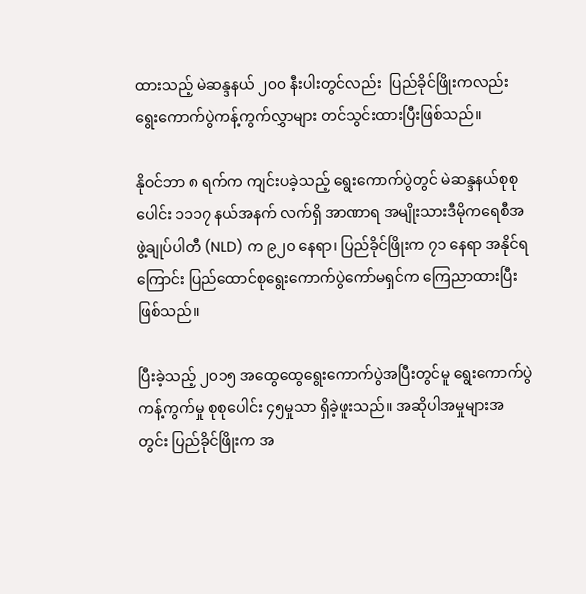ထားသည့် မဲဆန္ဒနယ် ၂၀၀ နီးပါးတွင်လည်း  ပြည်ခိုင်ဖြိုးကလည်း ရွေးကောက်ပွဲကန့်ကွက်လွှာများ တင်သွင်းထားပြီးဖြစ်သည်။

နိုဝင်ဘာ ၈ ရက်က ကျင်းပခဲ့သည့် ရွေးကောက်ပွဲတွင် မဲဆန္ဒနယ်စုစုပေါင်း ၁၁၁၇ နယ်အနက် လက်ရှိ အာဏာရ အမျိုးသားဒီမိုကရေစီအဖွဲ့ချုပ်ပါတီ (NLD) က ၉၂၀ နေရာ၊ ပြည်ခိုင်ဖြိုးက ၇၁ နေရာ အနိုင်ရကြောင်း ပြည်ထောင်စုရွေးကောက်ပွဲကော်မရှင်က ကြေညာထားပြီးဖြစ်သည်။

ပြီးခဲ့သည့် ၂၀၁၅ အထွေထွေရွေးကောက်ပွဲအပြီးတွင်မူ ရွေးကောက်ပွဲကန့်ကွက်မှု စုစုပေါင်း ၄၅မှုသာ ရှိခဲ့ဖူးသည်။ အဆိုပါအမှုများအတွင်း ပြည်ခိုင်ဖြိုးက အ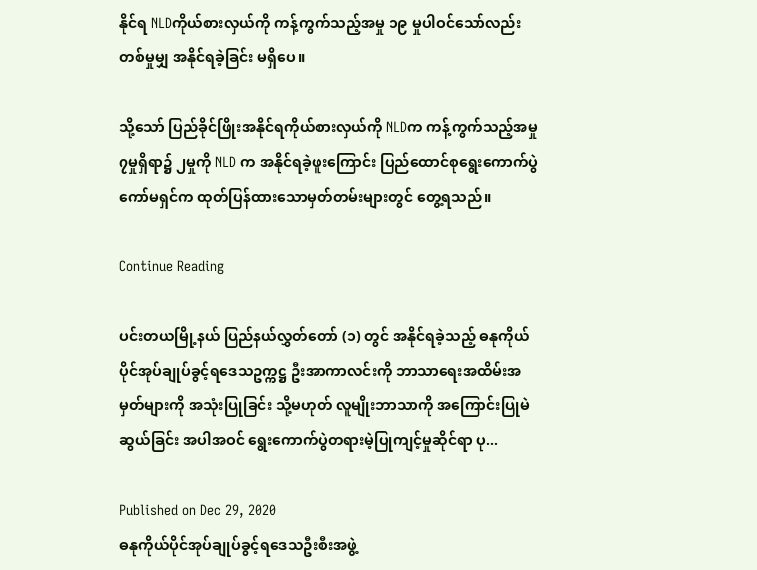နိုင်ရ NLDကိုယ်စားလှယ်ကို ကန့်ကွက်သည့်အမှု ၁၉ မှုပါဝင်သော်လည်း တစ်မှုမျှ အနိုင်ရခဲ့ခြင်း မရှိပေ။

သို့သော် ပြည်ခိုင်ဖြိုးအနိုင်ရကိုယ်စားလှယ်ကို NLDက ကန့်ကွက်သည့်အမှု ၇မှုရှိရာ၌ ၂မှုကို NLD က အနိုင်ရခဲ့ဖူးကြောင်း ပြည်ထောင်စုရွေးကောက်ပွဲကော်မရှင်က ထုတ်ပြန်ထားသောမှတ်တမ်းများတွင် တွေ့ရသည်။

Continue Reading

ပင်းတယမြို့နယ် ပြည်နယ်လွှတ်တော် (၁) တွင် အနိုင်ရခဲ့သည့် ဓနုကိုယ်ပိုင်အုပ်ချုပ်ခွင့်ရဒေသဥက္ကဋ္ဌ ဦးအာကာလင်းကို ဘာသာရေးအထိမ်းအမှတ်များကို အသုံးပြုခြင်း သို့မဟုတ် လူမျိုးဘာသာကို အကြောင်းပြုမဲဆွယ်ခြင်း အပါအဝင် ရွေးကောက်ပွဲတရားမဲ့ပြုကျင့်မှုဆိုင်ရာ ပု...

Published on Dec 29, 2020
ဓနုကိုယ်ပိုင်အုပ်ချုပ်ခွင့်ရဒေသဦးစီးအဖွဲ့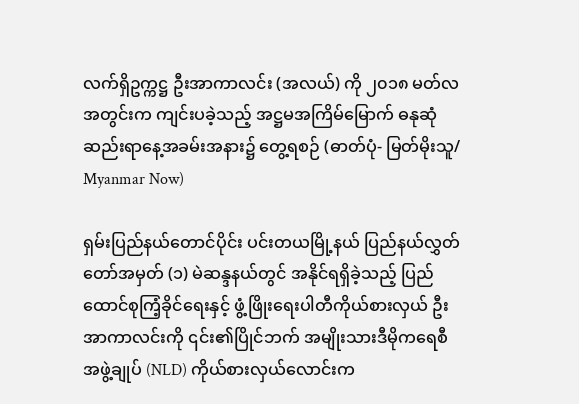လက်ရှိဥက္ကဋ္ဌ ဦးအာကာလင်း (အလယ်) ကို ၂၀၁၈ မတ်လအတွင်းက ကျင်းပခဲ့သည့် အဋ္ဌမအကြိမ်မြောက် ဓနုဆုံဆည်းရာနေ့အခမ်းအနား၌ တွေ့ရစဉ် (ဓာတ်ပုံ- မြတ်မိုးသူ/ Myanmar Now)

ရှမ်းပြည်နယ်တောင်ပိုင်း ပင်းတယမြို့နယ် ပြည်နယ်လွှတ်တော်အမှတ် (၁) မဲဆန္ဒနယ်တွင် အနိုင်ရရှိခဲ့သည့် ပြည်ထောင်စုကြံ့ခိုင်ရေးနှင့် ဖွံ့ဖြိုးရေးပါတီကိုယ်စားလှယ် ဦးအာကာလင်းကို ၎င်း၏ပြိုင်ဘက် အမျိုးသားဒီမိုကရေစီအဖွဲ့ချုပ် (NLD) ကိုယ်စားလှယ်လောင်းက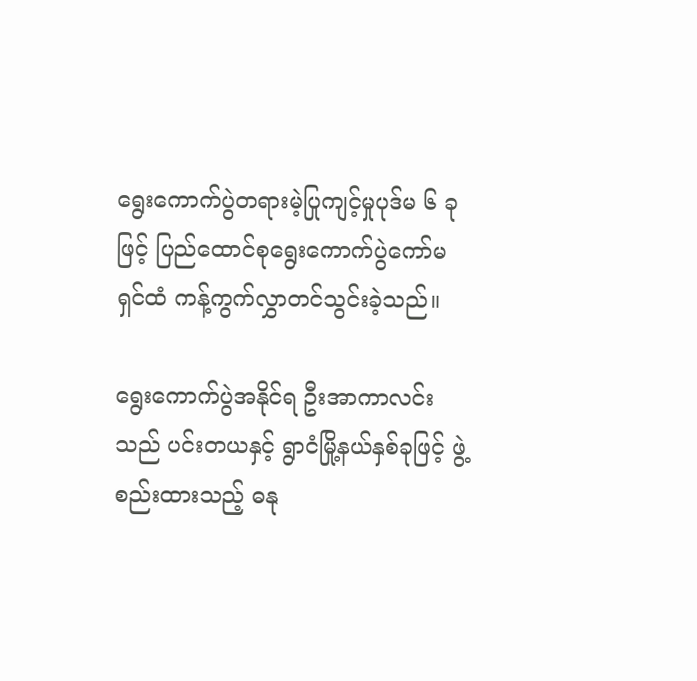ရွေးကောက်ပွဲတရားမဲ့ပြုကျင့်မှုပုဒ်မ ၆ ခု ဖြင့် ပြည်ထောင်စုရွေးကောက်ပွဲကော်မရှင်ထံ ကန့်ကွက်လွှာတင်သွင်းခဲ့သည်။

ရွေးကောက်ပွဲအနိုင်ရ ဦးအာကာလင်းသည် ပင်းတယနှင့် ရွာငံမြို့နယ်နှစ်ခုဖြင့် ဖွဲ့စည်းထားသည့် ဓနု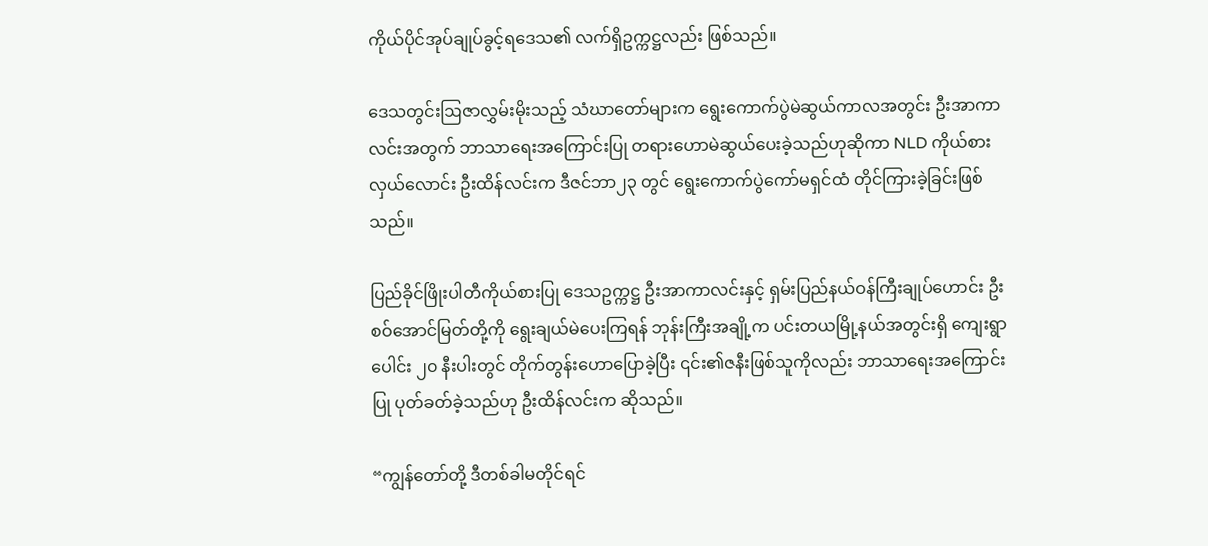ကိုယ်ပိုင်အုပ်ချုပ်ခွင့်ရဒေသ၏ လက်ရှိဥက္ကဋ္ဌလည်း ဖြစ်သည်။

ဒေသတွင်းဩဇာလွှမ်းမိုးသည့် သံဃာတော်များက ရွေးကောက်ပွဲမဲဆွယ်ကာလအတွင်း ဦးအာကာလင်းအတွက် ဘာသာရေးအကြောင်းပြု တရားဟောမဲဆွယ်ပေးခဲ့သည်ဟုဆိုကာ NLD ကိုယ်စားလှယ်လောင်း ဦးထိန်လင်းက ဒီဇင်ဘာ၂၃ တွင် ရွေးကောက်ပွဲကော်မရှင်ထံ တိုင်ကြားခဲ့ခြင်းဖြစ်သည်။

ပြည်ခိုင်ဖြိုးပါတီကိုယ်စားပြု ဒေသဥက္ကဋ္ဌ ဦးအာကာလင်းနှင့် ရှမ်းပြည်နယ်ဝန်ကြီးချုပ်ဟောင်း ဦးစဝ်အောင်မြတ်တို့ကို ရွေးချယ်မဲပေးကြရန် ဘုန်းကြီးအချို့က ပင်းတယမြို့နယ်အတွင်းရှိ ကျေးရွာပေါင်း ၂၀ နီးပါးတွင် တိုက်တွန်းဟောပြောခဲ့ပြီး ၎င်း၏ဇနီးဖြစ်သူကိုလည်း ဘာသာရေးအကြောင်းပြု ပုတ်ခတ်ခဲ့သည်ဟု ဦးထိန်လင်းက ဆိုသည်။

“ကျွန်တော်တို့ ဒီတစ်ခါမတိုင်ရင်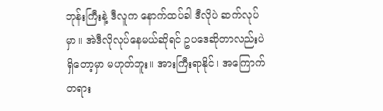ဘုန်းကြီးနဲ့ ဒီလူက နောက်ထပ်ခါ ဒီလိုပဲ ဆက်လုပ်မှာ။ အဲဒီလိုလုပ်နေမယ်ဆိုရင် ဥပဒေဆိုတာလည်းပဲ ရှိတော့မှာ မဟုတ်ဘူး။ အားကြီးရာနိုင်၊ အကြောက်တရား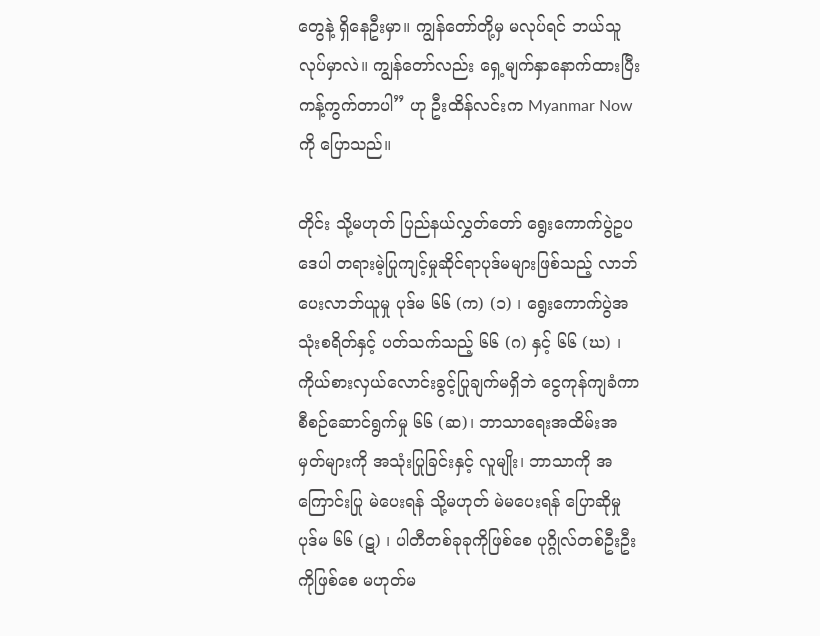တွေနဲ့ ရှိနေဦးမှာ။ ကျွန်တော်တို့မှ မလုပ်ရင် ဘယ်သူလုပ်မှာလဲ။ ကျွန်တော်လည်း ရှေ့မျက်နှာနောက်ထားပြီး ကန့်ကွက်တာပါ” ဟု ဦးထိန်လင်းက Myanmar Now ကို ပြောသည်။

တိုင်း သို့မဟုတ် ပြည်နယ်လွှတ်တော် ရွေးကောက်ပွဲဥပဒေပါ တရားမဲ့ပြုကျင့်မှုဆိုင်ရာပုဒ်မများဖြစ်သည့် လာဘ်ပေးလာဘ်ယူမှု ပုဒ်မ ၆၆ (က) (၁) ၊ ရွေးကောက်ပွဲအသုံးစရိတ်နှင့် ပတ်သက်သည့် ၆၆ (ဂ) နှင့် ၆၆ (ဃ) ၊ ကိုယ်စားလှယ်လောင်းခွင့်ပြုချက်မရှိဘဲ ငွေကုန်ကျခံကာ စီစဉ်ဆောင်ရွက်မှု ၆၆ (ဆ)၊ ဘာသာရေးအထိမ်းအမှတ်များကို အသုံးပြုခြင်းနှင့် လူမျိုး၊ ဘာသာကို အကြောင်းပြု မဲပေးရန် သို့မဟုတ် မဲမပေးရန် ပြောဆိုမှု ပုဒ်မ ၆၆ (ဋ) ၊ ပါတီတစ်ခုခုကိုဖြစ်စေ ပုဂ္ဂိုလ်တစ်ဦးဦးကိုဖြစ်စေ မဟုတ်မ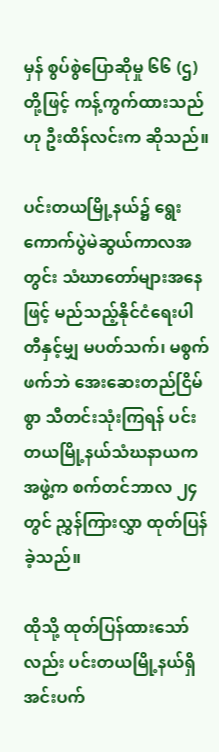မှန် စွပ်စွဲပြောဆိုမှု ၆၆ (ဌ) တို့ဖြင့် ကန့်ကွက်ထားသည်ဟု ဦးထိန်လင်းက ဆိုသည်။

ပင်းတယမြို့နယ်၌ ရွေးကောက်ပွဲမဲဆွယ်ကာလအတွင်း သံဃာတော်များအနေဖြင့် မည်သည့်နိုင်ငံရေးပါတီနှင့်မျှ မပတ်သက်၊ မစွက်ဖက်ဘဲ အေးဆေးတည်ငြိမ်စွာ သီတင်းသုံးကြရန် ပင်းတယမြို့နယ်သံဃနာယကအဖွဲ့က စက်တင်ဘာလ ၂၄ တွင် ညွှန်ကြားလွှာ ထုတ်ပြန်ခဲ့သည်။

ထိုသို့ ထုတ်ပြန်ထားသော်လည်း ပင်းတယမြို့နယ်ရှိ အင်းပက်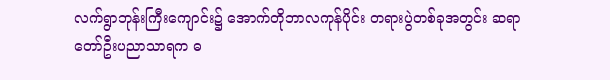လက်ရွာဘုန်းကြီးကျောင်း၌ အောက်တိုဘာလကုန်ပိုင်း တရားပွဲတစ်ခုအတွင်း ဆရာတော်ဦးပညာသာရက ဓ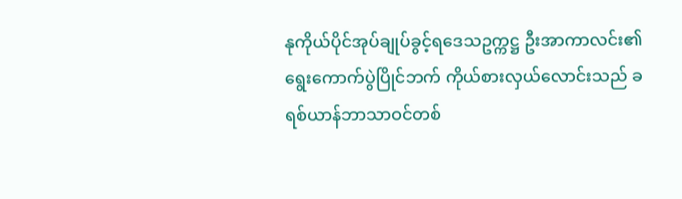နုကိုယ်ပိုင်အုပ်ချုပ်ခွင့်ရဒေသဥက္ကဋ္ဌ ဦးအာကာလင်း၏ ရွေးကောက်ပွဲပြိုင်ဘက် ကိုယ်စားလှယ်လောင်းသည် ခရစ်ယာန်ဘာသာဝင်တစ်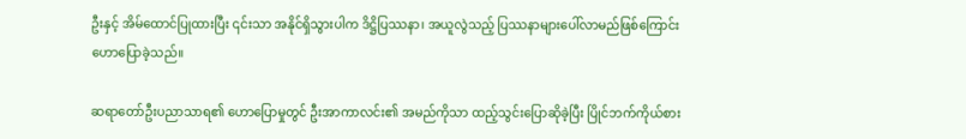ဦးနှင့် အိမ်ထောင်ပြုထားပြီး ၎င်းသာ အနိုင်ရှိသွားပါက ဒိဋ္ဌိပြဿနာ၊ အယူလွဲသည့် ပြဿနာများပေါ်လာမည်ဖြစ်ကြောင်း ဟောပြောခဲ့သည်။

ဆရာတော်ဦးပညာသာရ၏ ဟောပြောမှုတွင် ဦးအာကာလင်း၏ အမည်ကိုသာ ထည့်သွင်းပြောဆိုခဲ့ပြီး ပြိုင်ဘက်ကိုယ်စား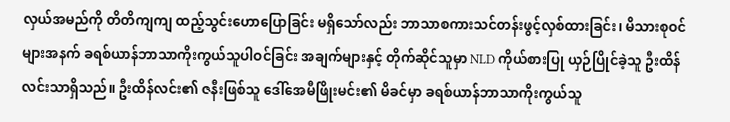လှယ်အမည်ကို တိတိကျကျ ထည့်သွင်းဟောပြောခြင်း မရှိသော်လည်း ဘာသာစကားသင်တန်းဖွင့်လှစ်ထားခြင်း၊ မိသားစုဝင်များအနက် ခရစ်ယာန်ဘာသာကိုးကွယ်သူပါဝင်ခြင်း အချက်များနှင့် တိုက်ဆိုင်သူမှာ NLD ကိုယ်စားပြု ယှဉ်ပြိုင်ခဲ့သူ ဦးထိန်လင်းသာရှိသည်။ ဦးထိန်လင်း၏ ဇနီးဖြစ်သူ ဒေါ်အေမီဖြိုးမင်း၏ မိခင်မှာ ခရစ်ယာန်ဘာသာကိုးကွယ်သူ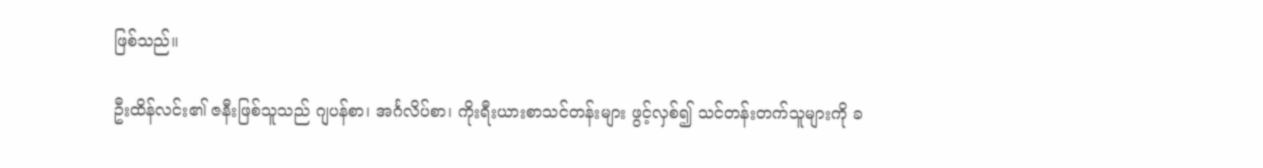ဖြစ်သည်။

ဦးထိန်လင်း၏ ဇနီးဖြစ်သူသည် ဂျပန်စာ၊ အင်္ဂလိပ်စာ၊ ကိုးရီးယားစာသင်တန်းများ ဖွင့်လှစ်၍ သင်တန်းတက်သူများကို ခ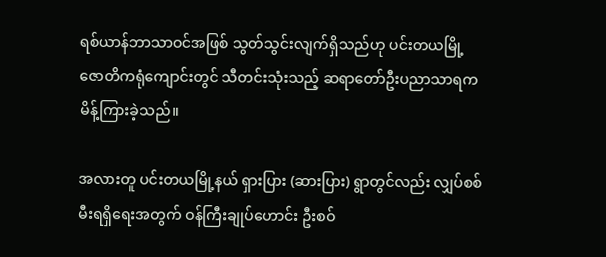ရစ်ယာန်ဘာသာဝင်အဖြစ် သွတ်သွင်းလျက်ရှိသည်ဟု ပင်းတယမြို့ ဇောတိကရုံကျောင်းတွင် သီတင်းသုံးသည့် ဆရာတော်ဦးပညာသာရက မိန့်ကြားခဲ့သည်။

အလားတူ ပင်းတယမြို့နယ် ရှားပြား (ဆားပြား) ရွာတွင်လည်း လျှပ်စစ်မီးရရှိရေးအတွက် ဝန်ကြီးချုပ်ဟောင်း ဦးစဝ်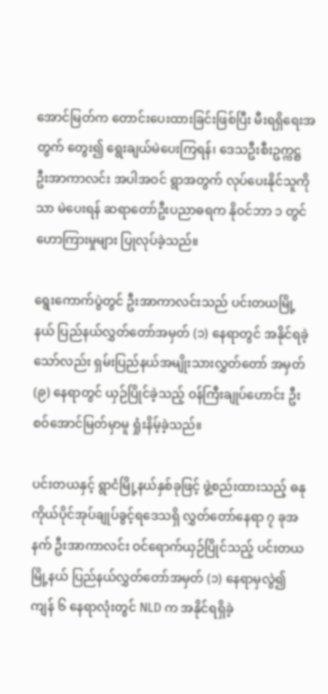အောင်မြတ်က တောင်းပေးထားခြင်းဖြစ်ပြီး မီးရရှိရေးအတွက် တွေး၍ ရွေးချယ်မဲပေးကြရန်၊ ဒေသဦးစီးဥက္ကဋ္ဌ ဦးအာကာလင်း အပါအဝင် ရွာအတွက် လုပ်ပေးနိုင်သူကိုသာ မဲပေးရန် ဆရာတော်ဦးပညာဓရက နိုဝင်ဘာ ၁ တွင် ဟောကြားမှုများ ပြုလုပ်ခဲ့သည်။

ရွေးကောက်ပွဲတွင် ဦးအာကာလင်းသည် ပင်းတယမြို့နယ် ပြည်နယ်လွှတ်တော်အမှတ် (၁) နေရာတွင် အနိုင်ရခဲ့သော်လည်း ရှမ်းပြည်နယ်အမျိုးသားလွှတ်တော် အမှတ် (၉) နေရာတွင် ယှဉ်ပြိုင်ခဲ့သည့် ဝန်ကြီးချုပ်ဟောင်း ဦးစဝ်အောင်မြတ်မှာမူ ရှုံးနိမ့်ခဲ့သည်။

ပင်းတယနှင့် ရွာငံမြို့နယ်နှစ်ခုဖြင့် ဖွဲ့စည်းထားသည့် ဓနုကိုယ်ပိုင်အုပ်ချုပ်ခွင့်ရဒေသရှိ လွှတ်တော်နေရာ ၇ ခုအနက် ဦးအာကာလင်း ဝင်ရောက်ယှဉ်ပြိုင်သည့် ပင်းတယမြို့နယ် ပြည်နယ်လွှတ်တော်အမှတ် (၁) နေရာမှလွဲ၍ ကျန် ၆ နေရာလုံးတွင် NLD က အနိုင်ရရှိခဲ့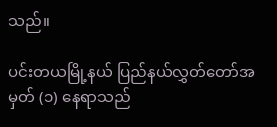သည်။

ပင်းတယမြို့နယ် ပြည်နယ်လွှတ်တော်အမှတ် (၁) နေရာသည်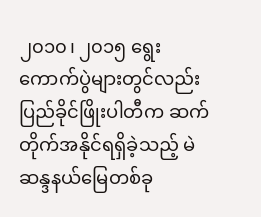၂၀၁၀၊ ၂၀၁၅ ရွေးကောက်ပွဲများတွင်လည်း ပြည်ခိုင်ဖြိုးပါတီက ဆက်တိုက်အနိုင်ရရှိခဲ့သည့် မဲဆန္ဒနယ်မြေတစ်ခု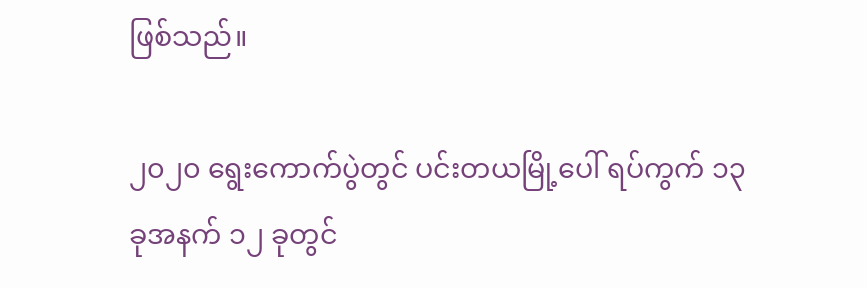ဖြစ်သည်။

၂၀၂၀ ရွေးကောက်ပွဲတွင် ပင်းတယမြို့ပေါ် ရပ်ကွက် ၁၃ ခုအနက် ၁၂ ခုတွင်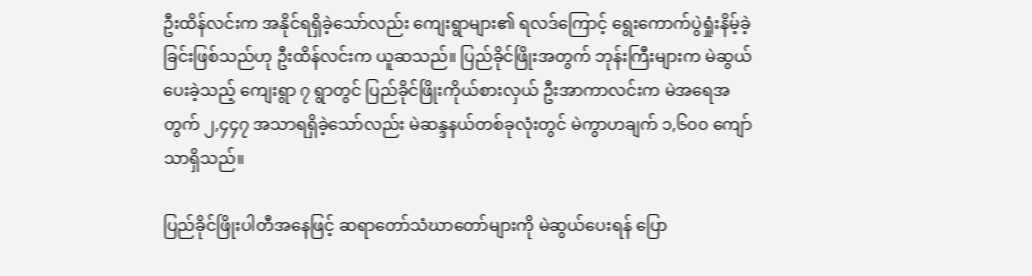ဦးထိန်လင်းက အနိုင်ရရှိခဲ့သော်လည်း ကျေးရွာများ၏ ရလဒ်ကြောင့် ရွေးကောက်ပွဲရှုံးနိမ့်ခဲ့ခြင်းဖြစ်သည်ဟု ဦးထိန်လင်းက ယူဆသည်။ ပြည်ခိုင်ဖြိုးအတွက် ဘုန်းကြီးများက မဲဆွယ်ပေးခဲ့သည့် ကျေးရွာ ၇ ရွာတွင် ပြည်ခိုင်ဖြိုးကိုယ်စားလှယ် ဦးအာကာလင်းက မဲအရေအတွက် ၂,၄၄၇ အသာရရှိခဲ့သော်လည်း မဲဆန္ဒနယ်တစ်ခုလုံးတွင် မဲကွာဟချက် ၁,၆၀၀ ကျော်သာရှိသည်။

ပြည်ခိုင်ဖြိုးပါတီအနေဖြင့် ဆရာတော်သံဃာတော်များကို မဲဆွယ်ပေးရန် ပြော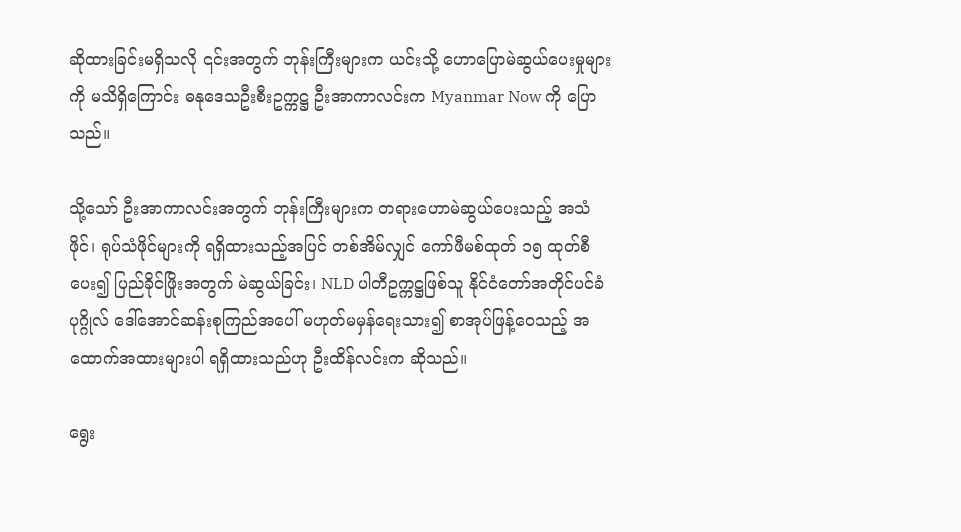ဆိုထားခြင်းမရှိသလို ၎င်းအတွက် ဘုန်းကြီးများက ယင်းသို့ ဟောပြောမဲဆွယ်ပေးမှုများကို မသိရှိကြောင်း ဓနုဒေသဦးစီးဥက္ကဋ္ဌ ဦးအာကာလင်းက Myanmar Now ကို ပြောသည်။

သို့သော် ဦးအာကာလင်းအတွက် ဘုန်းကြီးများက တရားဟောမဲဆွယ်ပေးသည့် အသံဖိုင်၊ ရုပ်သံဖိုင်များကို ရရှိထားသည့်အပြင် တစ်အိမ်လျှင် ကော်ဖီမစ်ထုတ် ၁၅ ထုတ်စီပေး၍ ပြည်ခိုင်ဖြိုးအတွက် မဲဆွယ်ခြင်း၊ NLD ပါတီဥက္ကဋ္ဌဖြစ်သူ နိုင်ငံတော်အတိုင်ပင်ခံပုဂ္ဂိုလ် ဒေါ်အောင်ဆန်းစုကြည်အပေါ် မဟုတ်မမှန်ရေးသား၍ စာအုပ်ဖြန့်ဝေသည့် အထောက်အထားများပါ ရရှိထားသည်ဟု ဦးထိန်လင်းက ဆိုသည်။

ရွေး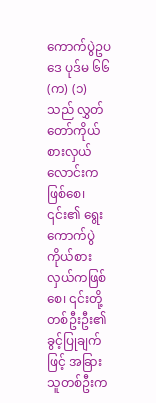ကောက်ပွဲဥပဒေ ပုဒ်မ ၆၆ (က) (၁) သည် လွှတ်တော်ကိုယ်စားလှယ်လောင်းကဖြစ်စေ၊ ၎င်း၏ ရွေးကောက်ပွဲကိုယ်စားလှယ်ကဖြစ်စေ၊ ၎င်းတို့တစ်ဦးဦး၏ ခွင့်ပြုချက်ဖြင့် အခြားသူတစ်ဦးက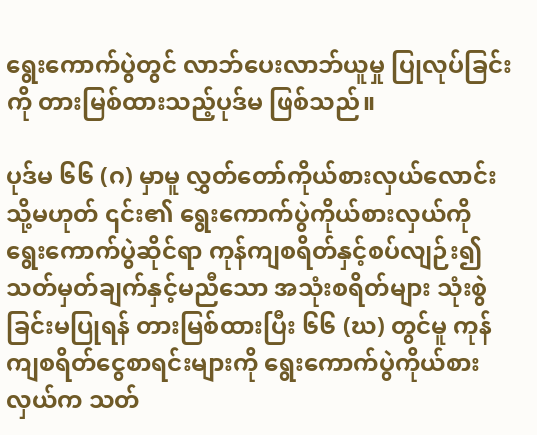ရွေးကောက်ပွဲတွင် လာဘ်ပေးလာဘ်ယူမှု ပြုလုပ်ခြင်းကို တားမြစ်ထားသည့်ပုဒ်မ ဖြစ်သည်။

ပုဒ်မ ၆၆ (ဂ) မှာမူ လွှတ်တော်ကိုယ်စားလှယ်လောင်း သို့မဟုတ် ၎င်း၏ ရွေးကောက်ပွဲကိုယ်စားလှယ်ကို ရွေးကောက်ပွဲဆိုင်ရာ ကုန်ကျစရိတ်နှင့်စပ်လျဉ်း၍ သတ်မှတ်ချက်နှင့်မညီသော အသုံးစရိတ်များ သုံးစွဲခြင်းမပြုရန် တားမြစ်ထားပြီး ၆၆ (ဃ) တွင်မူ ကုန်ကျစရိတ်ငွေစာရင်းများကို ရွေးကောက်ပွဲကိုယ်စားလှယ်က သတ်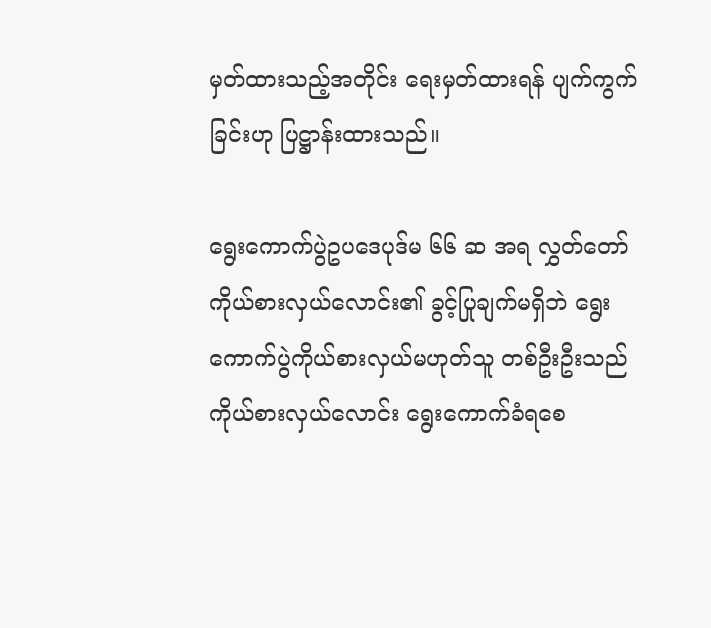မှတ်ထားသည့်အတိုင်း ရေးမှတ်ထားရန် ပျက်ကွက်ခြင်းဟု ပြဋ္ဌာန်းထားသည်။

ရွေးကောက်ပွဲဥပဒေပုဒ်မ ၆၆ ဆ အရ လွှတ်တော်ကိုယ်စားလှယ်လောင်း၏ ခွင့်ပြုချက်မရှိဘဲ ရွေးကောက်ပွဲကိုယ်စားလှယ်မဟုတ်သူ တစ်ဦးဦးသည် ကိုယ်စားလှယ်လောင်း ရွေးကောက်ခံရစေ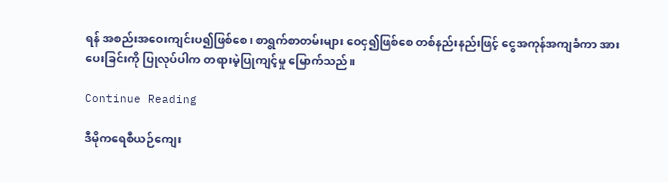ရန် အစည်းအဝေးကျင်းပ၍ဖြစ်စေ၊ စာရွက်စာတမ်းများ ဝေငှ၍ဖြစ်စေ တစ်နည်းနည်းဖြင့် ငွေအကုန်အကျခံကာ အားပေးခြင်းကို ပြုလုပ်ပါက တရားမဲ့ပြုကျင့်မှု မြောက်သည်။

Continue Reading

ဒီမိုကရေစီယဉ်ကျေး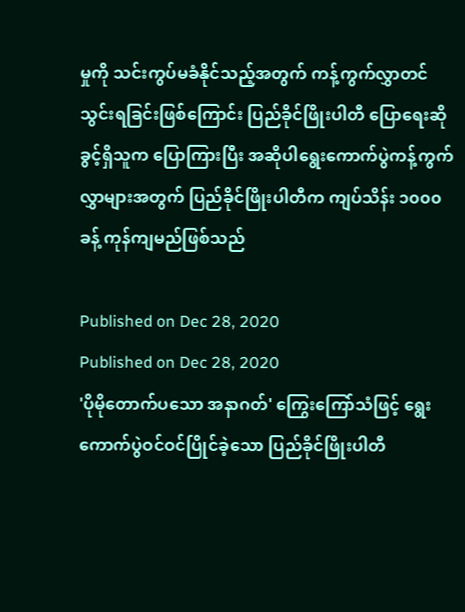မှုကို သင်းကွပ်မခံနိုင်သည့်အတွက် ကန့်ကွက်လွှာတင်သွင်းရခြင်းဖြစ်ကြောင်း ပြည်ခိုင်ဖြိုးပါတီ ပြောရေးဆိုခွင့်ရှိသူက ပြောကြားပြီး အဆိုပါရွေးကောက်ပွဲကန့်ကွက်လွှာများအတွက် ပြည်ခိုင်ဖြိုးပါတီက ကျပ်သိန်း ၁၀၀၀ ခန့် ကုန်ကျမည်ဖြစ်သည်

Published on Dec 28, 2020
Published on Dec 28, 2020
'ပိုမိုတောက်ပသော အနာဂတ်' ကြွေးကြော်သံဖြင့် ရွေးကောက်ပွဲဝင်ဝင်ပြိုင်ခဲ့သော ပြည်ခိုင်ဖြိုးပါတီ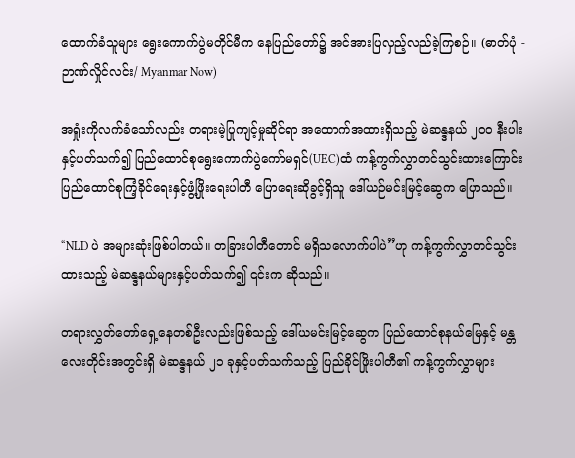ထောက်ခံသူများ ရွေးကောက်ပွဲမတိုင်မီက နေပြည်တော်၌ အင်အားပြလှည့်လည်ခဲ့ကြစဉ်။ (ဓာတ်ပုံ - ဉာဏ်လှိုင်လင်း/ Myanmar Now)

အရှုံးကိုလက်ခံသော်လည်း တရားမဲ့ပြုကျင့်မှုဆိုင်ရာ အထောက်အထားရှိသည့် မဲဆန္ဒနယ် ၂၀၀ နီးပါးနှင့်ပတ်သက်၍ ပြည်ထောင်စုရွေးကောက်ပွဲကော်မရှင်(UEC)ထံ ကန့်ကွက်လွှာတင်သွင်းထားကြောင်း ပြည်ထောင်စုကြံ့ခိုင်ရေးနှင့်ဖွံ့ဖြိုးရေးပါတီ ပြောရေးဆိုခွင့်ရှိသူ ဒေါ်ယဉ်မင်းမြင့်ဆွေက ပြောသည်။

“NLD ပဲ အများဆုံးဖြစ်ပါတယ်။ တခြားပါတီတောင် မရှိသလောက်ပါပဲ”ဟု ကန့်ကွက်လွှာတင်သွင်းထားသည့် မဲဆန္ဒနယ်များနှင့်ပတ်သက်၍ ၎င်းက ဆိုသည်။

တရားလွှတ်တော်ရှေ့နေတစ်ဦးလည်းဖြစ်သည့် ဒေါ်ယမင်းမြင့်ဆွေက ပြည်ထောင်စုနယ်မြေနှင့် မန္တလေးတိုင်းအတွင်းရှိ မဲဆန္ဒနယ် ၂၁ ခုနှင့်ပတ်သက်သည့် ပြည်ခိုင်ဖြိုးပါတီ၏ ကန့်ကွက်လွှာများ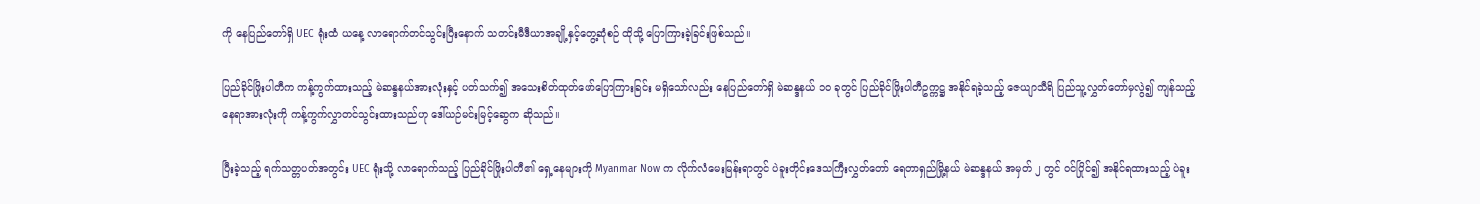ကို နေပြည်တော်ရှိ UEC ရုံးထံ ယနေ့ လာရောက်တင်သွင်းပြီးနောက် သတင်းမီဒီယာအချို့နှင့်တွေ့ဆုံစဉ် ထိုသို့ ပြောကြားခဲ့ခြင်းဖြစ်သည်။

ပြည်ခိုင်ဖြိုးပါတီက ကန့်ကွက်ထားသည့် မဲဆန္ဒနယ်အားလုံးနှင့် ပတ်သက်၍ အသေးစိတ်ထုတ်ဖော်ပြောကြားခြင်း မရှိသော်လည်း နေပြည်တော်ရှိ မဲဆန္ဒနယ် ၁၀ ခုတွင် ပြည်ခိုင်ဖြိုးပါတီဥက္ကဋ္ဌ အနိုင်ရခဲ့သည့် ဇေယျာသီရိ ပြည်သူ့လွှတ်တော်မှလွဲ၍ ကျန်သည့်နေရာအားလုံးကို ကန့်ကွက်လွှာတင်သွင်းထားသည်ဟု ဒေါ်ယဉ်မင်းမြင့်ဆွေက ဆိုသည်။

ပြီးခဲ့သည့် ရက်သတ္တပတ်အတွင်း UEC ရုံးသို့ လာရောက်သည့် ပြည်ခိုင်ဖြိုးပါတီ၏ ရှေ့နေများကို Myanmar Now က လိုက်လံမေးမြန်းရာတွင် ပဲခူးတိုင်းဒေသကြီးလွှတ်တော် ရေတာရှည်မြို့နယ် မဲဆန္ဒနယ် အမှတ် ၂ တွင် ဝင်ပြိုင်၍ အနိုင်ရထားသည့် ပဲခူး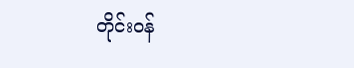တိုင်းဝန်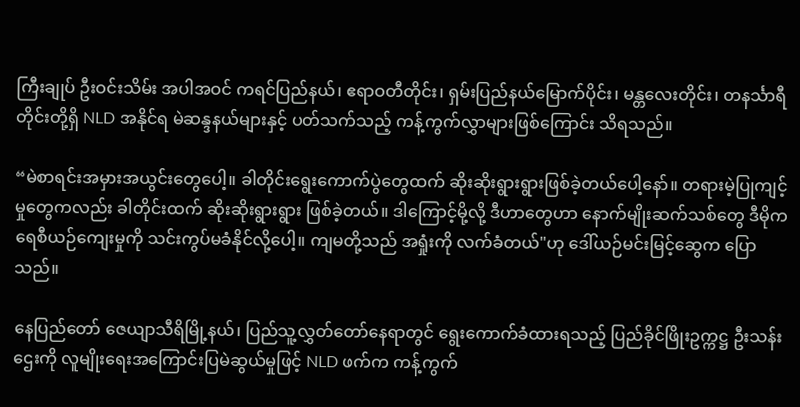ကြီးချုပ် ဦးဝင်းသိမ်း အပါအဝင် ကရင်ပြည်နယ်၊ ဧရာဝတီတိုင်း၊ ရှမ်းပြည်နယ်မြောက်ပိုင်း၊ မန္တလေးတိုင်း၊ တနင်္သာရီတိုင်းတို့ရှိ NLD အနိုင်ရ မဲဆန္ဒနယ်များနှင့် ပတ်သက်သည့် ကန့်ကွက်လွှာများဖြစ်ကြောင်း သိရသည်။

“မဲစာရင်းအမှားအယွင်းတွေပေါ့။ ခါတိုင်းရွေးကောက်ပွဲတွေထက် ဆိုးဆိုးရွားရွားဖြစ်ခဲ့တယ်ပေါ့နော်။ တရားမဲ့ပြုကျင့်မှုတွေကလည်း ခါတိုင်းထက် ဆိုးဆိုးရွားရွား ဖြစ်ခဲ့တယ်။ ဒါကြောင့်မို့လို့ ဒီဟာတွေဟာ နောက်မျိုးဆက်သစ်တွေ ဒီမိုကရေစီယဉ်ကျေးမှုကို သင်းကွပ်မခံနိုင်လို့ပေါ့။ ကျမတို့သည် အရှုံးကို လက်ခံတယ်"ဟု ဒေါ်ယဉ်မင်းမြင့်ဆွေက ပြောသည်။

နေပြည်တော် ဇေယျာသီရိမြို့နယ်၊ ပြည်သူ့လွှတ်တော်နေရာတွင် ရွေးကောက်ခံထားရသည့် ပြည်ခိုင်ဖြိုးဥက္ကဋ္ဌ ဦးသန်းဌေးကို လူမျိုးရေးအကြောင်းပြမဲဆွယ်မှုဖြင့် NLD ဖက်က ကန့်ကွက်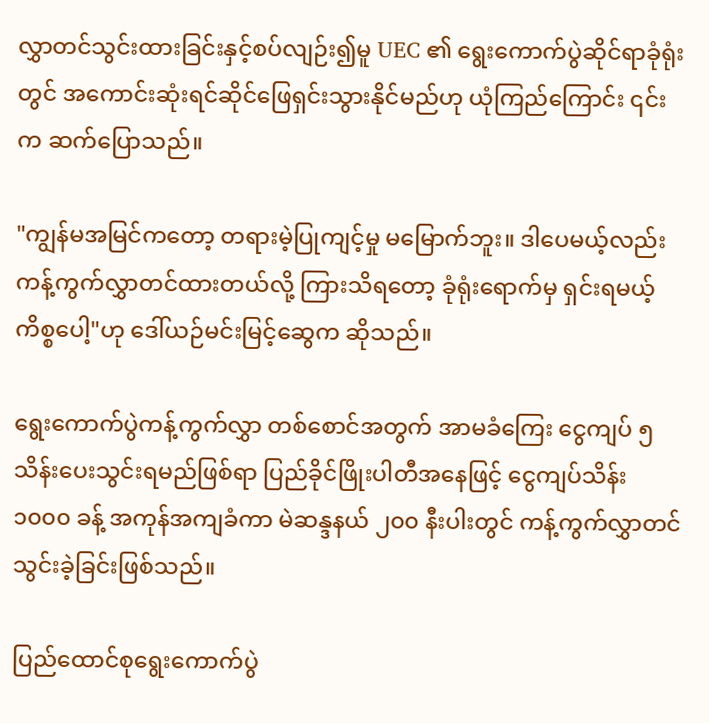လွှာတင်သွင်းထားခြင်းနှင့်စပ်လျဉ်း၍မူ UEC ၏ ရွေးကောက်ပွဲဆိုင်ရာခုံရုံးတွင် အကောင်းဆုံးရင်ဆိုင်ဖြေရှင်းသွားနိုင်မည်ဟု ယုံကြည်ကြောင်း ၎င်းက ဆက်ပြောသည်။

"ကျွန်မအမြင်ကတော့ တရားမဲ့ပြုကျင့်မှု မမြောက်ဘူး။ ဒါပေမယ့်လည်း ကန့်ကွက်လွှာတင်ထားတယ်လို့ ကြားသိရတော့ ခုံရုံးရောက်မှ ရှင်းရမယ့်ကိစ္စပေါ့"ဟု ဒေါ်ယဉ်မင်းမြင့်ဆွေက ဆိုသည်။

ရွေးကောက်ပွဲကန့်ကွက်လွှာ တစ်စောင်အတွက် အာမခံကြေး ငွေကျပ် ၅ သိန်း‌ပေးသွင်းရမည်ဖြစ်ရာ ပြည်ခိုင်ဖြိုးပါတီအနေဖြင့် ငွေကျပ်သိန်း ၁၀၀၀ ခန့် အကုန်အကျခံကာ မဲဆန္ဒနယ် ၂၀၀ နီးပါးတွင် ကန့်ကွက်လွှာတင်သွင်းခဲ့ခြင်းဖြစ်သည်။

ပြည်ထောင်စုရွေးကောက်ပွဲ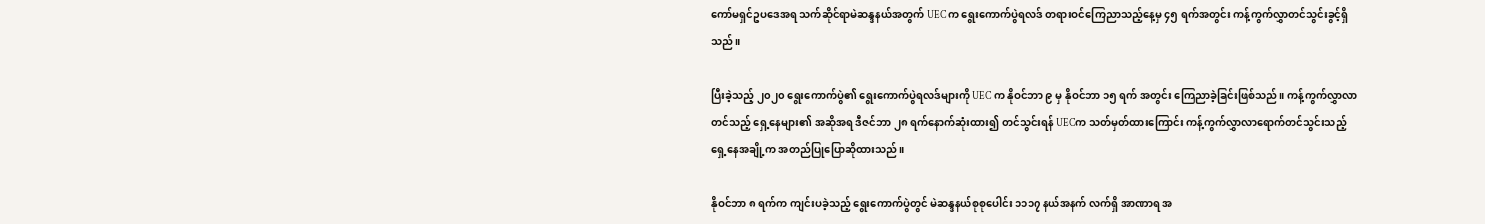ကော်မရှင်ဥပဒေအရ သက်ဆိုင်ရာမဲဆန္ဒနယ်အတွက် UEC က ရွေးကောက်ပွဲရလဒ် တရားဝင်ကြေညာသည့်နေ့မှ ၄၅ ရက်အတွင်း ကန့်ကွက်လွှာတင်သွင်းခွင့်ရှိသည်။

ပြီးခဲ့သည့် ၂၀၂၀ ရွေးကောက်ပွဲ၏ ရွေးကောက်ပွဲရလဒ်များကို UEC က နိုဝင်ဘာ ၉ မှ နိုဝင်ဘာ ၁၅ ရက် အတွင်း ကြေညာခဲ့ခြင်းဖြစ်သည်။ ကန့်ကွက်လွှာလာတင်သည့် ရှေ့နေများ၏ အဆိုအရ ဒီဇင်ဘာ ၂၈ ရက်နောက်ဆုံးထား၍ တင်သွင်းရန် UECက သတ်မှတ်ထားကြောင်း ကန့်ကွက်လွှာလာရောက်တင်သွင်းသည့် ရှေ့နေအချို့က အတည်ပြုပြောဆိုထားသည်။

နိုဝင်ဘာ ၈ ရက်က ကျင်းပခဲ့သည့် ရွေးကောက်ပွဲတွင် မဲဆန္ဒနယ်စုစုပေါင်း ၁၁၁၇ နယ်အနက် လက်ရှိ အာဏာရ အ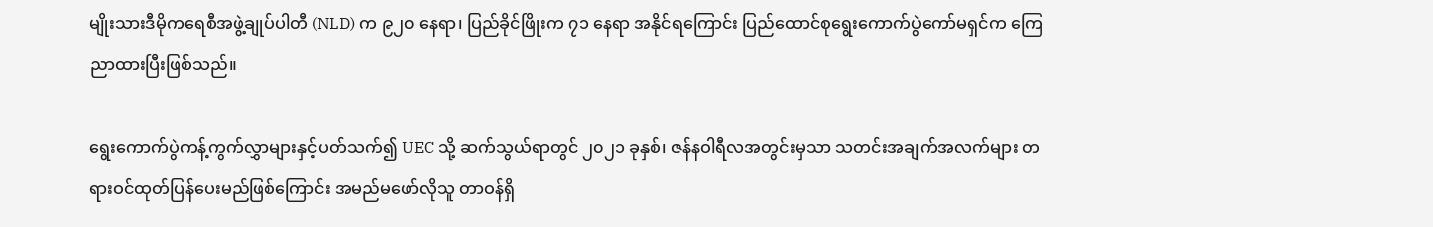မျိုးသားဒီမိုကရေစီအဖွဲ့ချုပ်ပါတီ (NLD) က ၉၂၀ နေရာ၊ ပြည်ခိုင်ဖြိုးက ၇၁ နေရာ အနိုင်ရကြောင်း ပြည်ထောင်စုရွေးကောက်ပွဲကော်မရှင်က ကြေညာထားပြီးဖြစ်သည်။

ရွေးကောက်ပွဲကန့်ကွက်လွှာများနှင့်ပတ်သက်၍ UEC သို့ ဆက်သွယ်ရာတွင် ၂၀၂၁ ခုနှစ်၊ ဇန်နဝါရီလအတွင်းမှသာ သတင်းအချက်အလက်များ တရားဝင်ထုတ်ပြန်ပေးမည်ဖြစ်ကြောင်း အမည်မဖော်လိုသူ တာဝန်ရှိ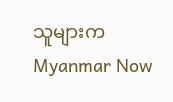သူများက Myanmar Now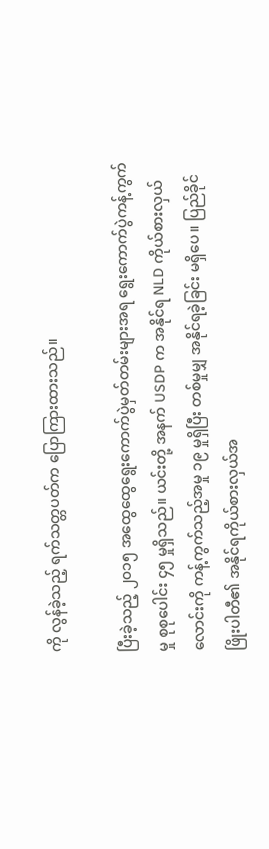ကို လွန်ခဲ့သည့် ရက်သတ္တပတ်က ပြောကြားထားသည်။

ပြီးခဲ့သည့် ၂၀၁၅ အထွေထွေရွေးကောက်ပွဲမှတ်တမ်းများအရ ရွေးကောက်ပွဲကန့်ကွက်မှု စုစုပေါင်း ၄၅ မှုရှိသည်။ ယင်းတို့ အနက် USDP က အနိုင်ရ NLD ကိုယ်စားလှယ်လောင်းကို ကန့်ကွက်သည့်အမှု ၁၉ မှုရှိပြီး တစ်မှုမျှ အနိုင်ရခဲ့ခြင်း မရှိပေ။ ပြည်ခိုင်ဖြိုးပါတီ၏ အနိုင်ရကိုယ်စားလှယ်အ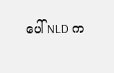ပေါ် NLD က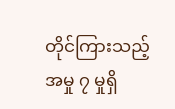တိုင်ကြားသည့် အမှု ၇ မှုရှိ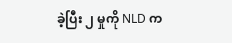ခဲ့ပြီး ၂ မှုကို NLD က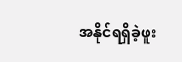အနိုင်ရရှိခဲ့ဖူး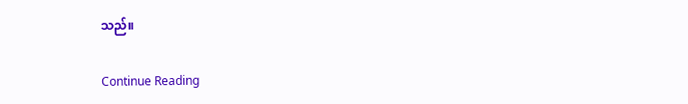သည်။

Continue Reading